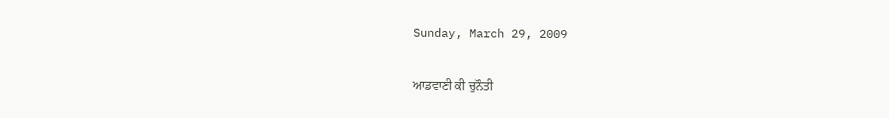Sunday, March 29, 2009

ਆਡਵਾਣੀ ਕੀ ਚੁਨੌਤੀ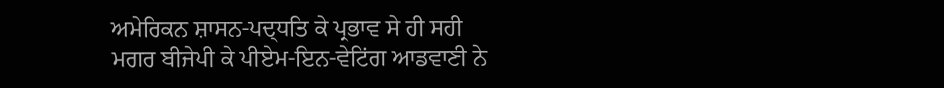ਅਮੇਰਿਕਨ ਸ਼ਾਸਨ-ਪਦ੍ਧਤਿ ਕੇ ਪ੍ਰਭਾਵ ਸੇ ਹੀ ਸਹੀ ਮਗਰ ਬੀਜੇਪੀ ਕੇ ਪੀਏਮ-ਇਨ-ਵੇਟਿਂਗ ਆਡਵਾਣੀ ਨੇ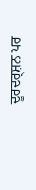ਦੂਰਦਰ੍ਸ਼ਨ ਪਰ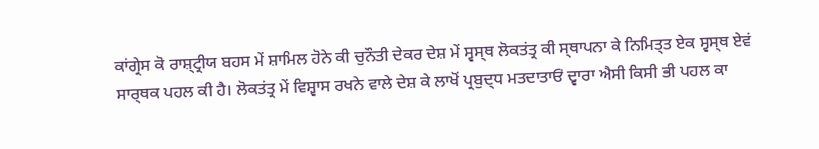ਕਾਂਗ੍ਰੇਸ ਕੋ ਰਾਸ਼੍ਟ੍ਰੀਯ ਬਹਸ ਮੇਂ ਸ਼ਾਮਿਲ ਹੋਨੇ ਕੀ ਚੁਨੌਤੀ ਦੇਕਰ ਦੇਸ਼ ਮੇਂ ਸ੍ਵਸ੍ਥ ਲੋਕਤਂਤ੍ਰ ਕੀ ਸ੍ਥਾਪਨਾ ਕੇ ਨਿਮਿਤ੍ਤ ਏਕ ਸ੍ਵਸ੍ਥ ਏਵਂ ਸਾਰ੍ਥਕ ਪਹਲ ਕੀ ਹੈ। ਲੋਕਤਂਤ੍ਰ ਮੇਂ ਵਿਸ਼੍ਵਾਸ ਰਖਨੇ ਵਾਲੇ ਦੇਸ਼ ਕੇ ਲਾਖੋਂ ਪ੍ਰਬੁਦ੍ਧ ਮਤਦਾਤਾਓਂ ਦ੍ਵਾਰਾ ਐਸੀ ਕਿਸੀ ਭੀ ਪਹਲ ਕਾ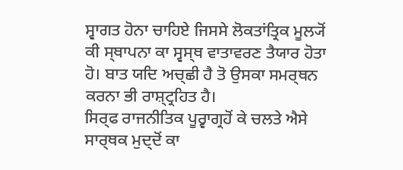ਸ੍ਵਾਗਤ ਹੋਨਾ ਚਾਹਿਏ ਜਿਸਸੇ ਲੋਕਤਾਂਤ੍ਰਿਕ ਮੂਲ੍ਯੋਂ ਕੀ ਸ੍ਥਾਪਨਾ ਕਾ ਸ੍ਵਸ੍ਥ ਵਾਤਾਵਰਣ ਤੈਯਾਰ ਹੋਤਾ ਹੋ। ਬਾਤ ਯਦਿ ਅਚ੍ਛੀ ਹੈ ਤੋ ਉਸਕਾ ਸਮਰ੍ਥਨ ਕਰਨਾ ਭੀ ਰਾਸ਼੍ਟ੍ਰਹਿਤ ਹੈ।
ਸਿਰ੍ਫ ਰਾਜਨੀਤਿਕ ਪੂਰ੍ਵਾਗ੍ਰਹੋਂ ਕੇ ਚਲਤੇ ਐਸੇ ਸਾਰ੍ਥਕ ਮੁਦ੍ਦੋਂ ਕਾ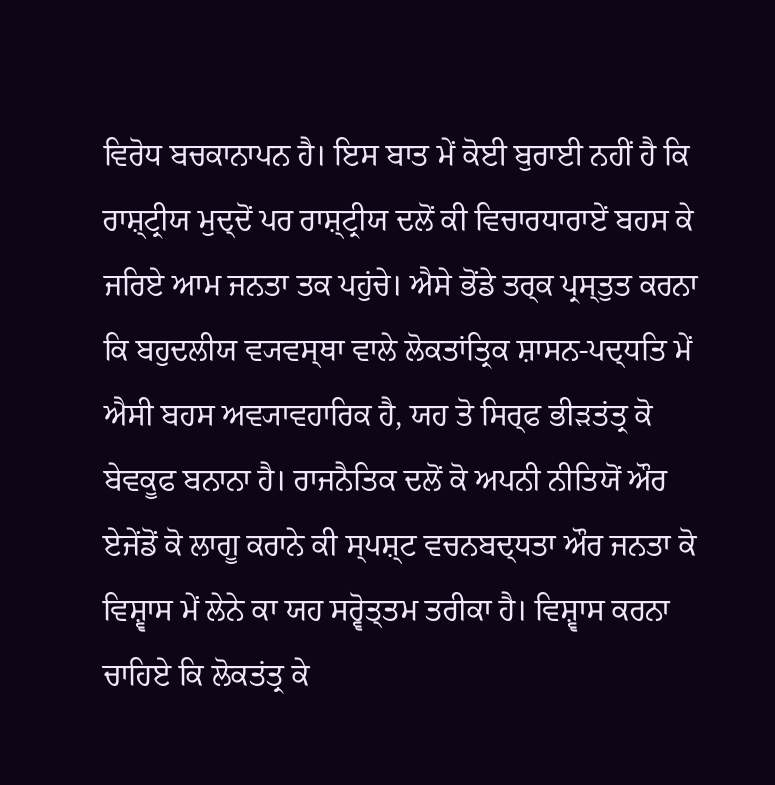ਵਿਰੋਧ ਬਚਕਾਨਾਪਨ ਹੈ। ਇਸ ਬਾਤ ਮੇਂ ਕੋਈ ਬੁਰਾਈ ਨਹੀਂ ਹੈ ਕਿ ਰਾਸ਼੍ਟ੍ਰੀਯ ਮੁਦ੍ਦੋਂ ਪਰ ਰਾਸ਼੍ਟ੍ਰੀਯ ਦਲੋਂ ਕੀ ਵਿਚਾਰਧਾਰਾਏਂ ਬਹਸ ਕੇ ਜਰਿਏ ਆਮ ਜਨਤਾ ਤਕ ਪਹੁਂਚੇ। ਐਸੇ ਭੋਂਡੇ ਤਰ੍ਕ ਪ੍ਰਸ੍ਤੁਤ ਕਰਨਾ ਕਿ ਬਹੁਦਲੀਯ ਵ੍ਯਵਸ੍ਥਾ ਵਾਲੇ ਲੋਕਤਾਂਤ੍ਰਿਕ ਸ਼ਾਸਨ-ਪਦ੍ਧਤਿ ਮੇਂ ਐਸੀ ਬਹਸ ਅਵ੍ਯਾਵਹਾਰਿਕ ਹੈ, ਯਹ ਤੋ ਸਿਰ੍ਫ ਭੀਡ਼ਤਂਤ੍ਰ ਕੋ ਬੇਵਕੂਫ ਬਨਾਨਾ ਹੈ। ਰਾਜਨੈਤਿਕ ਦਲੋਂ ਕੋ ਅਪਨੀ ਨੀਤਿਯੋਂ ਔਰ ਏਜੇਂਡੋਂ ਕੋ ਲਾਗੂ ਕਰਾਨੇ ਕੀ ਸ੍ਪਸ਼੍ਟ ਵਚਨਬਦ੍ਧਤਾ ਔਰ ਜਨਤਾ ਕੋ ਵਿਸ਼੍ਵਾਸ ਮੇਂ ਲੇਨੇ ਕਾ ਯਹ ਸਰ੍ਵੋਤ੍ਤਮ ਤਰੀਕਾ ਹੈ। ਵਿਸ਼੍ਵਾਸ ਕਰਨਾ ਚਾਹਿਏ ਕਿ ਲੋਕਤਂਤ੍ਰ ਕੇ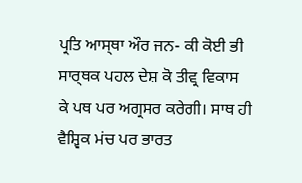ਪ੍ਰਤਿ ਆਸ੍ਥਾ ਔਰ ਜਨ- ਕੀ ਕੋਈ ਭੀ ਸਾਰ੍ਥਕ ਪਹਲ ਦੇਸ਼ ਕੋ ਤੀਵ੍ਰ ਵਿਕਾਸ ਕੇ ਪਥ ਪਰ ਅਗ੍ਰਸਰ ਕਰੇਗੀ। ਸਾਥ ਹੀ ਵੈਸ਼੍ਵਿਕ ਮਂਚ ਪਰ ਭਾਰਤ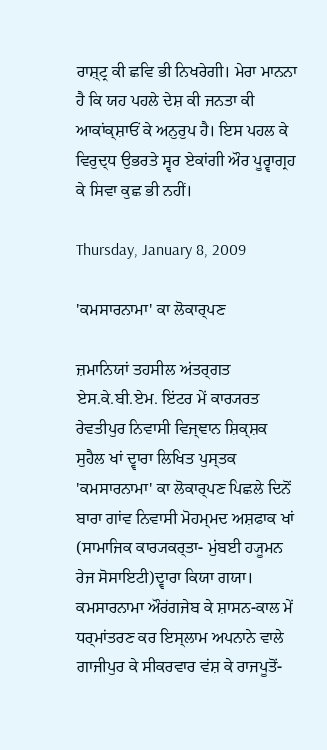ਰਾਸ਼੍ਟ੍ਰ ਕੀ ਛਵਿ ਭੀ ਨਿਖਰੇਗੀ। ਮੇਰਾ ਮਾਨਨਾ ਹੈ ਕਿ ਯਹ ਪਹਲੇ ਦੇਸ਼ ਕੀ ਜਨਤਾ ਕੀ ਆਕਾਂਕ੍ਸ਼ਾਓਂ ਕੇ ਅਨੁਰੁਪ ਹੈ। ਇਸ ਪਹਲ ਕੇ ਵਿਰੁਦ੍ਧ ਉਭਰਤੇ ਸ੍ਵਰ ਏਕਾਂਗੀ ਔਰ ਪੂਰ੍ਵਾਗ੍ਰਹ ਕੇ ਸਿਵਾ ਕੁਛ ਭੀ ਨਹੀਂ।

Thursday, January 8, 2009

'ਕਮਸਾਰਨਾਮਾ' ਕਾ ਲੋਕਾਰ੍ਪਣ

ਜ਼ਮਾਨਿਯਾਂ ਤਹਸੀਲ ਅਂਤਰ੍ਗਤ ਏਸ.ਕੇ.ਬੀ.ਏਮ. ਇਂਟਰ ਮੇਂ ਕਾਰ੍ਯਰਤ ਰੇਵਤੀਪੁਰ ਨਿਵਾਸੀ ਵਿਜ੍ਞਾਨ ਸ਼ਿਕ੍ਸ਼ਕ ਸੁਹੈਲ ਖਾਂ ਦ੍ਵਾਰਾ ਲਿਖਿਤ ਪੁਸ੍ਤਕ 'ਕਮਸਾਰਨਾਮਾ' ਕਾ ਲੋਕਾਰ੍ਪਣ ਪਿਛਲੇ ਦਿਨੋਂ ਬਾਰਾ ਗਾਂਵ ਨਿਵਾਸੀ ਮੋਹਮ੍ਮਦ ਅਸ਼ਫਾਕ ਖਾਂ (ਸਾਮਾਜਿਕ ਕਾਰ੍ਯਕਰ੍ਤਾ- ਮੁਂਬਈ ਹ੍ਯੂਮਨ ਰੇਜ ਸੋਸਾਇਟੀ)ਦ੍ਵਾਰਾ ਕਿਯਾ ਗਯਾ। ਕਮਸਾਰਨਾਮਾ ਔਰਂਗਜੇਬ ਕੇ ਸ਼ਾਸਨ-ਕਾਲ ਮੇਂ ਧਰ੍ਮਾਂਤਰਣ ਕਰ ਇਸ੍ਲਾਮ ਅਪਨਾਨੇ ਵਾਲੇ ਗਾਜੀਪੁਰ ਕੇ ਸੀਕਰਵਾਰ ਵਂਸ਼ ਕੇ ਰਾਜਪੂਤੋਂ-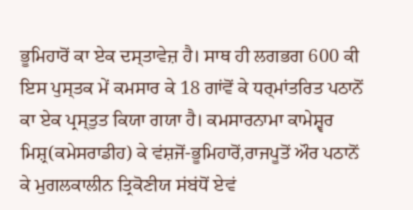ਭੂਮਿਹਾਰੋਂ ਕਾ ਏਕ ਦਸ੍ਤਾਵੇਜ਼ ਹੈ। ਸਾਥ ਹੀ ਲਗਭਗ 600 ਕੀ ਇਸ ਪੁਸ੍ਤਕ ਮੇਂ ਕਮਸਾਰ ਕੇ 18 ਗਾਂਵੋਂ ਕੇ ਧਰ੍ਮਾਂਤਰਿਤ ਪਠਾਨੋਂ ਕਾ ਏਕ ਪ੍ਰਸ੍ਤੁਤ ਕਿਯਾ ਗਯਾ ਹੈ। ਕਮਸਾਰਨਾਮਾ ਕਾਮੇਸ਼੍ਵਰ ਮਿਸ਼੍ਰ(ਕਮੇਸਰਾਡੀਹ) ਕੇ ਵਂਸ਼ਜੋਂ-ਭੂਮਿਹਾਰੋਂ,ਰਾਜਪੂਤੋਂ ਔਰ ਪਠਾਨੋਂ ਕੇ ਮੁਗਲਕਾਲੀਨ ਤ੍ਰਿਕੋਣੀਯ ਸਂਬਂਧੋਂ ਏਵਂ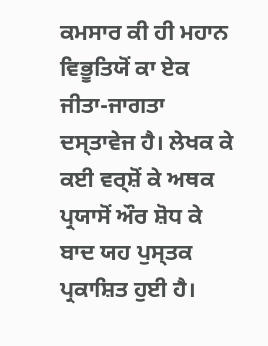ਕਮਸਾਰ ਕੀ ਹੀ ਮਹਾਨ ਵਿਭੂਤਿਯੋਂ ਕਾ ਏਕ ਜੀਤਾ-ਜਾਗਤਾ ਦਸ੍ਤਾਵੇਜ ਹੈ। ਲੇਖਕ ਕੇ ਕਈ ਵਰ੍ਸ਼ੋਂ ਕੇ ਅਥਕ ਪ੍ਰਯਾਸੋਂ ਔਰ ਸ਼ੋਧ ਕੇ ਬਾਦ ਯਹ ਪੁਸ੍ਤਕ ਪ੍ਰਕਾਸ਼ਿਤ ਹੁਈ ਹੈ।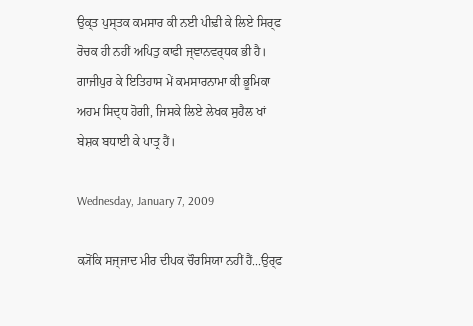ਉਕ੍ਤ ਪੁਸ੍ਤਕ ਕਮਸਾਰ ਕੀ ਨਈ ਪੀਢ਼ੀ ਕੇ ਲਿਏ ਸਿਰ੍ਫ ਰੋਚਕ ਹੀ ਨਹੀਂ ਅਪਿਤੁ ਕਾਫੀ ਜ੍ਞਾਨਵਰ੍ਧਕ ਭੀ ਹੈ। ਗਾਜੀਪੁਰ ਕੇ ਇਤਿਹਾਸ ਮੇਂ ਕਮਸਾਰਨਾਮਾ ਕੀ ਭੂਮਿਕਾ ਅਹਮ ਸਿਦ੍ਧ ਹੋਗੀ, ਜਿਸਕੇ ਲਿਏ ਲੇਖਕ ਸੁਹੈਲ ਖਾਂ ਬੇਸ਼ਕ ਬਧਾਈ ਕੇ ਪਾਤ੍ਰ ਹੈਂ।

Wednesday, January 7, 2009

ਕ੍ਯੋਂਕਿ ਸਜ੍ਜਾਦ ਮੀਰ ਦੀਪਕ ਚੌਰਸਿਯਾ ਨਹੀਂ ਹੈਂ...ਉਰ੍ਫ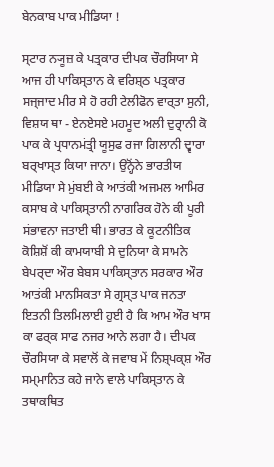ਬੇਨਕਾਬ ਪਾਕ ਮੀਡਿਯਾ !

ਸ੍ਟਾਰ ਨ੍ਯੂਜ਼ ਕੇ ਪਤ੍ਰਕਾਰ ਦੀਪਕ ਚੌਰਸਿਯਾ ਸੇ ਆਜ ਹੀ ਪਾਕਿਸ੍ਤਾਨ ਕੇ ਵਰਿਸ਼੍ਠ ਪਤ੍ਰਕਾਰ ਸਜ੍ਜਾਦ ਮੀਰ ਸੇ ਹੋ ਰਹੀ ਟੇਲੀਫੋਨ ਵਾਰ੍ਤਾ ਸੁਨੀ, ਵਿਸ਼ਯ ਥਾ - ਏਨਏਸਏ ਮਹਮੂਦ ਅਲੀ ਦੁਰ੍ਰਾਨੀ ਕੋ ਪਾਕ ਕੇ ਪ੍ਰਧਾਨਮਂਤ੍ਰੀ ਯੂਸੁਫ ਰਜਾ ਗਿਲਾਨੀ ਦ੍ਵਾਰਾ ਬਰ੍ਖਾਸ੍ਤ ਕਿਯਾ ਜਾਨਾ। ਉਨ੍ਹੋਂਨੇ ਭਾਰਤੀਯ ਮੀਡਿਯਾ ਸੇ ਮੁਂਬਈ ਕੇ ਆਤਂਕੀ ਅਜਮਲ ਆਮਿਰ ਕਸਾਬ ਕੇ ਪਾਕਿਸ੍ਤਾਨੀ ਨਾਗਰਿਕ ਹੋਨੇ ਕੀ ਪੂਰੀ ਸਂਭਾਵਨਾ ਜਤਾਈ ਥੀ। ਭਾਰਤ ਕੇ ਕੂਟਨੀਤਿਕ ਕੋਸ਼ਿਸ਼ੋਂ ਕੀ ਕਾਮਯਾਬੀ ਸੇ ਦੁਨਿਯਾ ਕੇ ਸਾਮਨੇ ਬੇਪਰ੍ਦਾ ਔਰ ਬੇਬਸ ਪਾਕਿਸ੍ਤਾਨ ਸਰਕਾਰ ਔਰ ਆਤਂਕੀ ਮਾਨਸਿਕਤਾ ਸੇ ਗ੍ਰਸ੍ਤ ਪਾਕ ਜਨਤਾ ਇਤਨੀ ਤਿਲਮਿਲਾਈ ਹੁਈ ਹੈ ਕਿ ਆਮ ਔਰ ਖਾਸ ਕਾ ਫਰ੍ਕ ਸਾਫ ਨਜਰ ਆਨੇ ਲਗਾ ਹੈ। ਦੀਪਕ ਚੌਰਸਿਯਾ ਕੇ ਸਵਾਲੋਂ ਕੇ ਜਵਾਬ ਮੇਂ ਨਿਸ਼੍ਪਕ੍ਸ਼ ਔਰ ਸਮ੍ਮਾਨਿਤ ਕਹੇ ਜਾਨੇ ਵਾਲੇ ਪਾਕਿਸ੍ਤਾਨ ਕੇ ਤਥਾਕਥਿਤ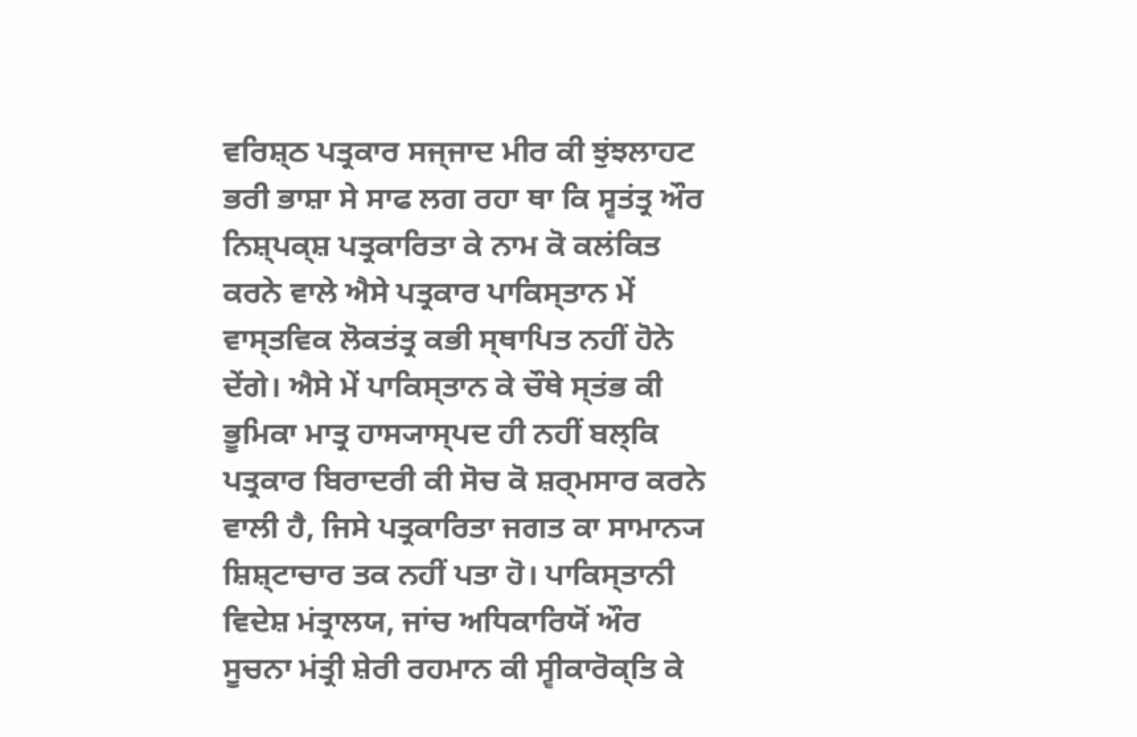ਵਰਿਸ਼੍ਠ ਪਤ੍ਰਕਾਰ ਸਜ੍ਜਾਦ ਮੀਰ ਕੀ ਝੁਂਝਲਾਹਟ ਭਰੀ ਭਾਸ਼ਾ ਸੇ ਸਾਫ ਲਗ ਰਹਾ ਥਾ ਕਿ ਸ੍ਵਤਂਤ੍ਰ ਔਰ ਨਿਸ਼੍ਪਕ੍ਸ਼ ਪਤ੍ਰਕਾਰਿਤਾ ਕੇ ਨਾਮ ਕੋ ਕਲਂਕਿਤ ਕਰਨੇ ਵਾਲੇ ਐਸੇ ਪਤ੍ਰਕਾਰ ਪਾਕਿਸ੍ਤਾਨ ਮੇਂ ਵਾਸ੍ਤਵਿਕ ਲੋਕਤਂਤ੍ਰ ਕਭੀ ਸ੍ਥਾਪਿਤ ਨਹੀਂ ਹੋਨੇ ਦੇਂਗੇ। ਐਸੇ ਮੇਂ ਪਾਕਿਸ੍ਤਾਨ ਕੇ ਚੌਥੇ ਸ੍ਤਂਭ ਕੀ ਭੂਮਿਕਾ ਮਾਤ੍ਰ ਹਾਸ੍ਯਾਸ੍ਪਦ ਹੀ ਨਹੀਂ ਬਲ੍ਕਿ ਪਤ੍ਰਕਾਰ ਬਿਰਾਦਰੀ ਕੀ ਸੋਚ ਕੋ ਸ਼ਰ੍ਮਸਾਰ ਕਰਨੇ ਵਾਲੀ ਹੈ, ਜਿਸੇ ਪਤ੍ਰਕਾਰਿਤਾ ਜਗਤ ਕਾ ਸਾਮਾਨ੍ਯ ਸ਼ਿਸ਼੍ਟਾਚਾਰ ਤਕ ਨਹੀਂ ਪਤਾ ਹੋ। ਪਾਕਿਸ੍ਤਾਨੀ ਵਿਦੇਸ਼ ਮਂਤ੍ਰਾਲਯ, ਜਾਂਚ ਅਧਿਕਾਰਿਯੋਂ ਔਰ ਸੂਚਨਾ ਮਂਤ੍ਰੀ ਸ਼ੇਰੀ ਰਹਮਾਨ ਕੀ ਸ੍ਵੀਕਾਰੋਕ੍ਤਿ ਕੇ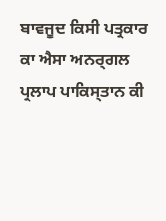ਬਾਵਜੂਦ ਕਿਸੀ ਪਤ੍ਰਕਾਰ ਕਾ ਐਸਾ ਅਨਰ੍ਗਲ ਪ੍ਰਲਾਪ ਪਾਕਿਸ੍ਤਾਨ ਕੀ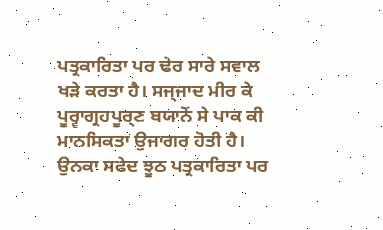ਪਤ੍ਰਕਾਰਿਤਾ ਪਰ ਢੇਰ ਸਾਰੇ ਸਵਾਲ ਖਡ਼ੇ ਕਰਤਾ ਹੈ। ਸਜ੍ਜਾਦ ਮੀਰ ਕੇ ਪੂਰ੍ਵਾਗ੍ਰਹਪੂਰ੍ਣ ਬਯਾਨੋਂ ਸੇ ਪਾਕ ਕੀ ਮਾਨਸਿਕਤਾ ਉਜਾਗਰ ਹੋਤੀ ਹੈ। ਉਨਕਾ ਸਫੇਦ ਝੂਠ ਪਤ੍ਰਕਾਰਿਤਾ ਪਰ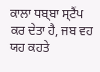ਕਾਲਾ ਧਬ੍ਬਾ ਸ੍ਟੈਂਪ ਕਰ ਦੇਤਾ ਹੈ, ਜਬ ਵਹ ਯਹ ਕਹਤੇ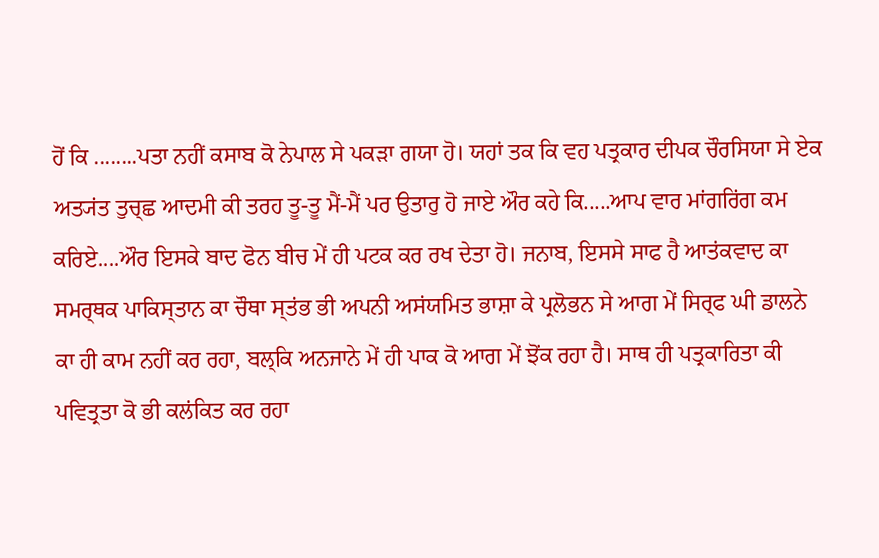ਹੋਂ ਕਿ ........ਪਤਾ ਨਹੀਂ ਕਸਾਬ ਕੋ ਨੇਪਾਲ ਸੇ ਪਕਡ਼ਾ ਗਯਾ ਹੋ। ਯਹਾਂ ਤਕ ਕਿ ਵਹ ਪਤ੍ਰਕਾਰ ਦੀਪਕ ਚੌਰਸਿਯਾ ਸੇ ਏਕ ਅਤ੍ਯਂਤ ਤੁਚ੍ਛ ਆਦਮੀ ਕੀ ਤਰਹ ਤੂ-ਤੂ ਮੈਂ-ਮੈਂ ਪਰ ਉਤਾਰੁ ਹੋ ਜਾਏ ਔਰ ਕਹੇ ਕਿ.....ਆਪ ਵਾਰ ਮਾਂਗਰਿਂਗ ਕਮ ਕਰਿਏ....ਔਰ ਇਸਕੇ ਬਾਦ ਫੋਨ ਬੀਚ ਮੇਂ ਹੀ ਪਟਕ ਕਰ ਰਖ ਦੇਤਾ ਹੋ। ਜਨਾਬ, ਇਸਸੇ ਸਾਫ ਹੈ ਆਤਂਕਵਾਦ ਕਾ ਸਮਰ੍ਥਕ ਪਾਕਿਸ੍ਤਾਨ ਕਾ ਚੌਥਾ ਸ੍ਤਂਭ ਭੀ ਅਪਨੀ ਅਸਂਯਮਿਤ ਭਾਸ਼ਾ ਕੇ ਪ੍ਰਲੋਭਨ ਸੇ ਆਗ ਮੇਂ ਸਿਰ੍ਫ ਘੀ ਡਾਲਨੇ ਕਾ ਹੀ ਕਾਮ ਨਹੀਂ ਕਰ ਰਹਾ, ਬਲ੍ਕਿ ਅਨਜਾਨੇ ਮੇਂ ਹੀ ਪਾਕ ਕੋ ਆਗ ਮੇਂ ਝੋਂਕ ਰਹਾ ਹੈ। ਸਾਥ ਹੀ ਪਤ੍ਰਕਾਰਿਤਾ ਕੀ ਪਵਿਤ੍ਰਤਾ ਕੋ ਭੀ ਕਲਂਕਿਤ ਕਰ ਰਹਾ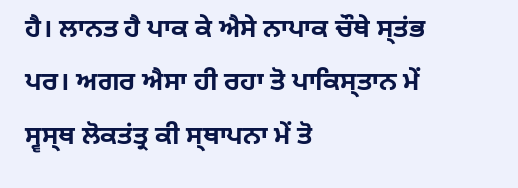ਹੈ। ਲਾਨਤ ਹੈ ਪਾਕ ਕੇ ਐਸੇ ਨਾਪਾਕ ਚੌਥੇ ਸ੍ਤਂਭ ਪਰ। ਅਗਰ ਐਸਾ ਹੀ ਰਹਾ ਤੋ ਪਾਕਿਸ੍ਤਾਨ ਮੇਂ ਸ੍ਵਸ੍ਥ ਲੋਕਤਂਤ੍ਰ ਕੀ ਸ੍ਥਾਪਨਾ ਮੇਂ ਤੋ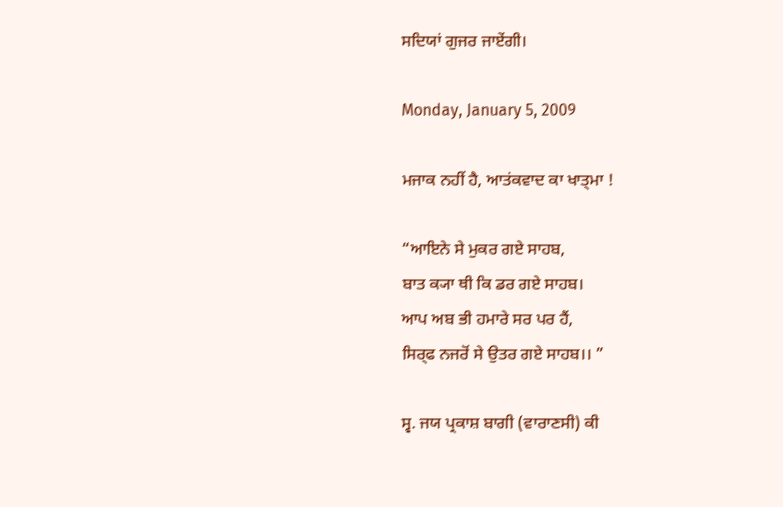ਸਦਿਯਾਂ ਗੁਜਰ ਜਾਏਂਗੀ।

Monday, January 5, 2009

ਮਜਾਕ ਨਹੀਂ ਹੈ, ਆਤਂਕਵਾਦ ਕਾ ਖਾਤ੍ਮਾ !

“ਆਇਨੇ ਸੇ ਮੁਕਰ ਗਏ ਸਾਹਬ,
ਬਾਤ ਕ੍ਯਾ ਥੀ ਕਿ ਡਰ ਗਏ ਸਾਹਬ।
ਆਪ ਅਬ ਭੀ ਹਮਾਰੇ ਸਰ ਪਰ ਹੈਂ,
ਸਿਰ੍ਫ ਨਜਰੋਂ ਸੇ ਉਤਰ ਗਏ ਸਾਹਬ।। ”

ਸ੍ਵ. ਜਯ ਪ੍ਰਕਾਸ਼ ਬਾਗੀ (ਵਾਰਾਣਸੀ) ਕੀ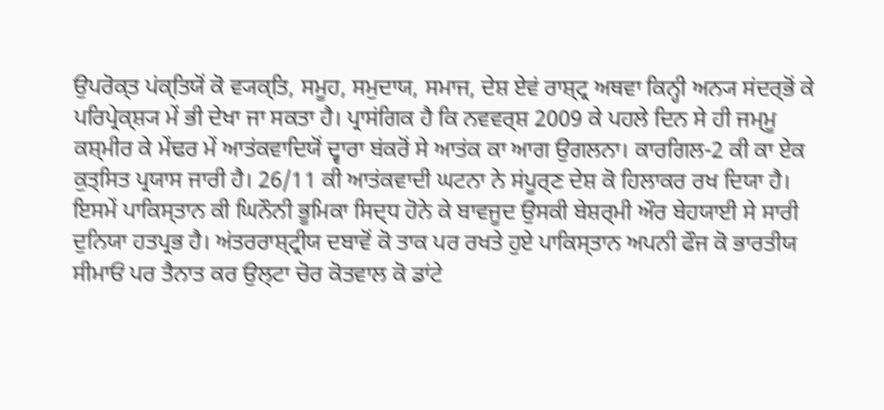ਉਪਰੋਕ੍ਤ ਪਂਕ੍ਤਿਯੋਂ ਕੋ ਵ੍ਯਕ੍ਤਿ, ਸਮੂਹ, ਸਮੁਦਾਯ, ਸਮਾਜ, ਦੇਸ਼ ਏਵਂ ਰਾਸ਼੍ਟ੍ਰ ਅਥਵਾ ਕਿਨ੍ਹੀ ਅਨ੍ਯ ਸਂਦਰ੍ਭੋਂ ਕੇ ਪਰਿਪ੍ਰੇਕ੍ਸ਼੍ਯ ਮੇਂ ਭੀ ਦੇਖਾ ਜਾ ਸਕਤਾ ਹੈ। ਪ੍ਰਾਸਂਗਿਕ ਹੈ ਕਿ ਨਵਵਰ੍ਸ਼ 2009 ਕੇ ਪਹਲੇ ਦਿਨ ਸੇ ਹੀ ਜਮ੍ਮੂ ਕਸ਼੍ਮੀਰ ਕੇ ਮੇਂਢਰ ਮੇਂ ਆਤਂਕਵਾਦਿਯੋਂ ਦ੍ਵਾਰਾ ਬਂਕਰੋਂ ਸੇ ਆਤਂਕ ਕਾ ਆਗ ਉਗਲਨਾ। ਕਾਰਗਿਲ-2 ਕੀ ਕਾ ਏਕ ਕੁਤ੍ਸਿਤ ਪ੍ਰਯਾਸ ਜਾਰੀ ਹੈ। 26/11 ਕੀ ਆਤਂਕਵਾਦੀ ਘਟਨਾ ਨੇ ਸਂਪੂਰ੍ਣ ਦੇਸ਼ ਕੋ ਹਿਲਾਕਰ ਰਖ ਦਿਯਾ ਹੈ। ਇਸਮੇਂ ਪਾਕਿਸ੍ਤਾਨ ਕੀ ਘਿਨੌਨੀ ਭੂਮਿਕਾ ਸਿਦ੍ਧ ਹੋਨੇ ਕੇ ਬਾਵਜੂਦ ਉਸਕੀ ਬੇਸ਼ਰ੍ਮੀ ਔਰ ਬੇਹਯਾਈ ਸੇ ਸਾਰੀ ਦੁਨਿਯਾ ਹਤਪ੍ਰਭ ਹੈ। ਅਂਤਰਰਾਸ਼੍ਟ੍ਰੀਯ ਦਬਾਵੋਂ ਕੋ ਤਾਕ ਪਰ ਰਖਤੇ ਹੁਏ ਪਾਕਿਸ੍ਤਾਨ ਅਪਨੀ ਫੌਜ ਕੋ ਭਾਰਤੀਯ ਸੀਮਾਓਂ ਪਰ ਤੈਨਾਤ ਕਰ ਉਲ੍ਟਾ ਚੋਰ ਕੋਤਵਾਲ ਕੋ ਡਾਂਟੇ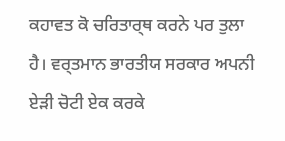ਕਹਾਵਤ ਕੋ ਚਰਿਤਾਰ੍ਥ ਕਰਨੇ ਪਰ ਤੁਲਾ ਹੈ। ਵਰ੍ਤਮਾਨ ਭਾਰਤੀਯ ਸਰਕਾਰ ਅਪਨੀ ਏਡ਼ੀ ਚੋਟੀ ਏਕ ਕਰਕੇ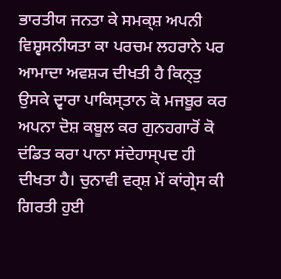ਭਾਰਤੀਯ ਜਨਤਾ ਕੇ ਸਮਕ੍ਸ਼ ਅਪਨੀ ਵਿਸ਼੍ਵਸਨੀਯਤਾ ਕਾ ਪਰਚਮ ਲਹਰਾਨੇ ਪਰ ਆਮਾਦਾ ਅਵਸ਼੍ਯ ਦੀਖਤੀ ਹੈ ਕਿਨ੍ਤੁ ਉਸਕੇ ਦ੍ਵਾਰਾ ਪਾਕਿਸ੍ਤਾਨ ਕੋ ਮਜਬੂਰ ਕਰ ਅਪਨਾ ਦੋਸ਼ ਕਬੂਲ ਕਰ ਗੁਨਹਗਾਰੋਂ ਕੋ ਦਂਡਿਤ ਕਰਾ ਪਾਨਾ ਸਂਦੇਹਾਸ੍ਪਦ ਹੀ ਦੀਖਤਾ ਹੈ। ਚੁਨਾਵੀ ਵਰ੍ਸ਼ ਮੇਂ ਕਾਂਗ੍ਰੇਸ ਕੀ ਗਿਰਤੀ ਹੁਈ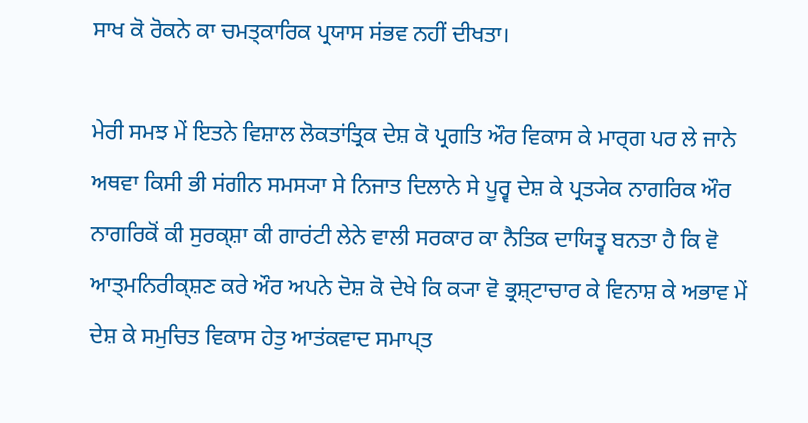ਸਾਖ ਕੋ ਰੋਕਨੇ ਕਾ ਚਮਤ੍ਕਾਰਿਕ ਪ੍ਰਯਾਸ ਸਂਭਵ ਨਹੀਂ ਦੀਖਤਾ।

ਮੇਰੀ ਸਮਝ ਮੇਂ ਇਤਨੇ ਵਿਸ਼ਾਲ ਲੋਕਤਾਂਤ੍ਰਿਕ ਦੇਸ਼ ਕੋ ਪ੍ਰਗਤਿ ਔਰ ਵਿਕਾਸ ਕੇ ਮਾਰ੍ਗ ਪਰ ਲੇ ਜਾਨੇ ਅਥਵਾ ਕਿਸੀ ਭੀ ਸਂਗੀਨ ਸਮਸ੍ਯਾ ਸੇ ਨਿਜਾਤ ਦਿਲਾਨੇ ਸੇ ਪੂਰ੍ਵ ਦੇਸ਼ ਕੇ ਪ੍ਰਤ੍ਯੇਕ ਨਾਗਰਿਕ ਔਰ ਨਾਗਰਿਕੋਂ ਕੀ ਸੁਰਕ੍ਸ਼ਾ ਕੀ ਗਾਰਂਟੀ ਲੇਨੇ ਵਾਲੀ ਸਰਕਾਰ ਕਾ ਨੈਤਿਕ ਦਾਯਿਤ੍ਵ ਬਨਤਾ ਹੈ ਕਿ ਵੋ ਆਤ੍ਮਨਿਰੀਕ੍ਸ਼ਣ ਕਰੇ ਔਰ ਅਪਨੇ ਦੋਸ਼ ਕੋ ਦੇਖੇ ਕਿ ਕ੍ਯਾ ਵੋ ਭ੍ਰਸ਼੍ਟਾਚਾਰ ਕੇ ਵਿਨਾਸ਼ ਕੇ ਅਭਾਵ ਮੇਂ ਦੇਸ਼ ਕੇ ਸਮੁਚਿਤ ਵਿਕਾਸ ਹੇਤੁ ਆਤਂਕਵਾਦ ਸਮਾਪ੍ਤ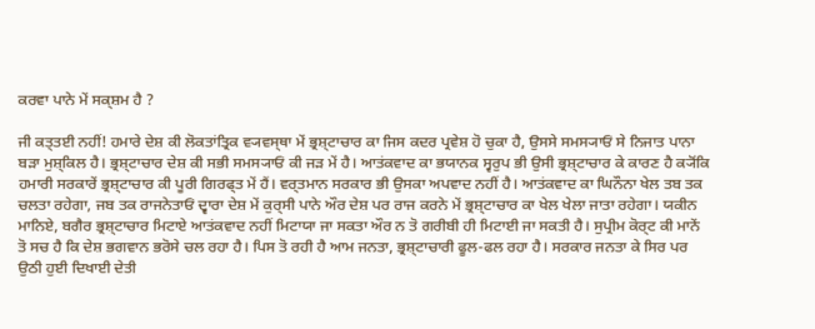ਕਰਵਾ ਪਾਨੇ ਮੇਂ ਸਕ੍ਸ਼ਮ ਹੈ ?

ਜੀ ਕਤ੍ਤਈ ਨਹੀਂ! ਹਮਾਰੇ ਦੇਸ਼ ਕੀ ਲੋਕਤਾਂਤ੍ਰਿਕ ਵ੍ਯਵਸ੍ਥਾ ਮੇਂ ਭ੍ਰਸ਼੍ਟਾਚਾਰ ਕਾ ਜਿਸ ਕਦਰ ਪ੍ਰਵੇਸ਼ ਹੋ ਚੁਕਾ ਹੈ, ਉਸਸੇ ਸਮਸ੍ਯਾਓਂ ਸੇ ਨਿਜਾਤ ਪਾਨਾ ਬਡ਼ਾ ਮੁਸ਼੍ਕਿਲ ਹੈ। ਭ੍ਰਸ਼੍ਟਾਚਾਰ ਦੇਸ਼ ਕੀ ਸਭੀ ਸਮਸ੍ਯਾਓਂ ਕੀ ਜਡ਼ ਮੇਂ ਹੈ। ਆਤਂਕਵਾਦ ਕਾ ਭਯਾਨਕ ਸ੍ਵਰੁਪ ਭੀ ਉਸੀ ਭ੍ਰਸ਼੍ਟਾਚਾਰ ਕੇ ਕਾਰਣ ਹੈ ਕ੍ਯੋਂਕਿ ਹਮਾਰੀ ਸਰਕਾਰੇਂ ਭ੍ਰਸ਼੍ਟਾਚਾਰ ਕੀ ਪੂਰੀ ਗਿਰਫ੍ਤ ਮੇਂ ਹੈਂ। ਵਰ੍ਤਮਾਨ ਸਰਕਾਰ ਭੀ ਉਸਕਾ ਅਪਵਾਦ ਨਹੀਂ ਹੈ। ਆਤਂਕਵਾਦ ਕਾ ਘਿਨੌਨਾ ਖੇਲ ਤਬ ਤਕ ਚਲਤਾ ਰਹੇਗਾ, ਜਬ ਤਕ ਰਾਜਨੇਤਾਓਂ ਦ੍ਵਾਰਾ ਦੇਸ਼ ਮੇਂ ਕੁਰ੍ਸੀ ਪਾਨੇ ਔਰ ਦੇਸ਼ ਪਰ ਰਾਜ ਕਰਨੇ ਮੇਂ ਭ੍ਰਸ਼੍ਟਾਚਾਰ ਕਾ ਖੇਲ ਖੇਲਾ ਜਾਤਾ ਰਹੇਗਾ। ਯਕੀਨ ਮਾਨਿਏ, ਬਗੈਰ ਭ੍ਰਸ਼੍ਟਾਚਾਰ ਮਿਟਾਏ ਆਤਂਕਵਾਦ ਨਹੀਂ ਮਿਟਾਯਾ ਜਾ ਸਕਤਾ ਔਰ ਨ ਤੋ ਗਰੀਬੀ ਹੀ ਮਿਟਾਈ ਜਾ ਸਕਤੀ ਹੈ। ਸੁਪ੍ਰੀਮ ਕੋਰ੍ਟ ਕੀ ਮਾਨੇਂ ਤੋ ਸਚ ਹੈ ਕਿ ਦੇਸ਼ ਭਗਵਾਨ ਭਰੋਸੇ ਚਲ ਰਹਾ ਹੈ। ਪਿਸ ਤੋ ਰਹੀ ਹੈ ਆਮ ਜਨਤਾ, ਭ੍ਰਸ਼੍ਟਾਚਾਰੀ ਫੂਲ-ਫਲ ਰਹਾ ਹੈ। ਸਰਕਾਰ ਜਨਤਾ ਕੇ ਸਿਰ ਪਰ ਉਠੀ ਹੁਈ ਦਿਖਾਈ ਦੇਤੀ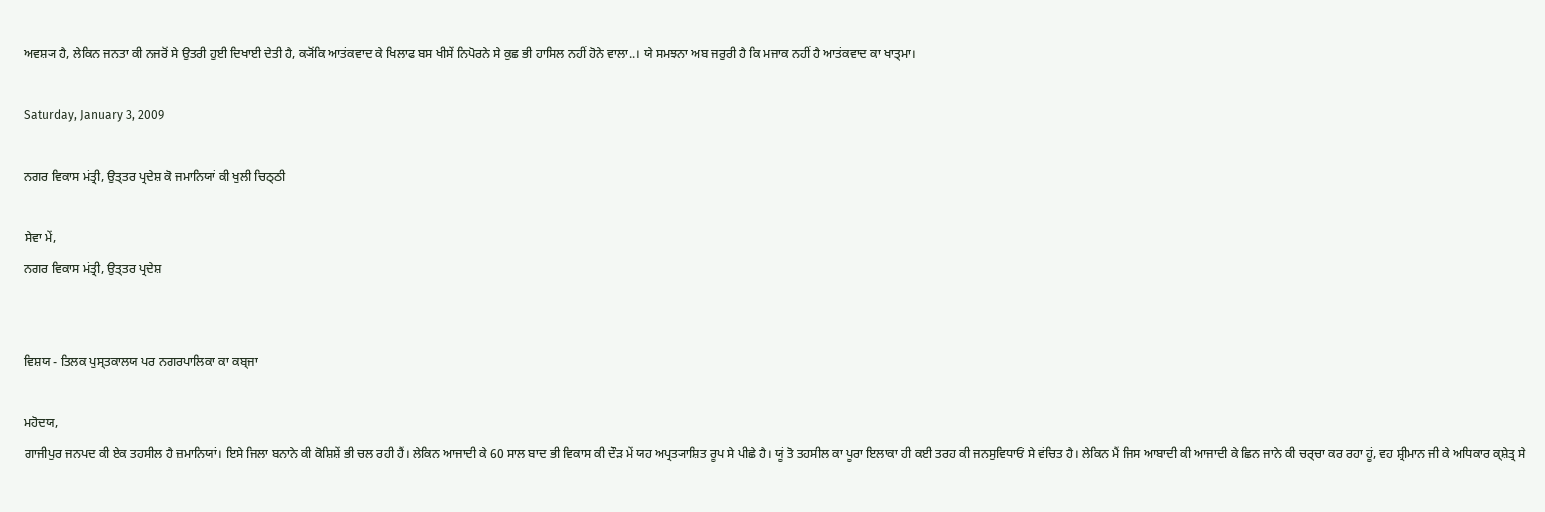ਅਵਸ਼੍ਯ ਹੈ, ਲੇਕਿਨ ਜਨਤਾ ਕੀ ਨਜਰੋਂ ਸੇ ਉਤਰੀ ਹੁਈ ਦਿਖਾਈ ਦੇਤੀ ਹੈ, ਕ੍ਯੋਂਕਿ ਆਤਂਕਵਾਦ ਕੇ ਖਿਲਾਫ ਬਸ ਖੀਸੇਂ ਨਿਪੋਰਨੇ ਸੇ ਕੁਛ ਭੀ ਹਾਸਿਲ ਨਹੀਂ ਹੋਨੇ ਵਾਲਾ..। ਯੇ ਸਮਝਨਾ ਅਬ ਜਰੁਰੀ ਹੈ ਕਿ ਮਜਾਕ ਨਹੀਂ ਹੈ ਆਤਂਕਵਾਦ ਕਾ ਖਾਤ੍ਮਾ।

Saturday, January 3, 2009

ਨਗਰ ਵਿਕਾਸ ਮਂਤ੍ਰੀ, ਉਤ੍ਤਰ ਪ੍ਰਦੇਸ਼ ਕੋ ਜਮਾਨਿਯਾਂ ਕੀ ਖੁਲੀ ਚਿਠ੍ਠੀ

ਸੇਵਾ ਮੇਂ,
ਨਗਰ ਵਿਕਾਸ ਮਂਤ੍ਰੀ, ਉਤ੍ਤਰ ਪ੍ਰਦੇਸ਼


ਵਿਸ਼ਯ - ਤਿਲਕ ਪੁਸ੍ਤਕਾਲਯ ਪਰ ਨਗਰਪਾਲਿਕਾ ਕਾ ਕਬ੍ਜਾ

ਮਹੋਦਯ,
ਗਾਜੀਪੁਰ ਜਨਪਦ ਕੀ ਏਕ ਤਹਸੀਲ ਹੈ ਜ਼ਮਾਨਿਯਾਂ। ਇਸੇ ਜਿਲਾ ਬਨਾਨੇ ਕੀ ਕੋਸ਼ਿਸ਼ੇਂ ਭੀ ਚਲ ਰਹੀ ਹੈਂ। ਲੇਕਿਨ ਆਜਾਦੀ ਕੇ 60 ਸਾਲ ਬਾਦ ਭੀ ਵਿਕਾਸ ਕੀ ਦੌਡ਼ ਮੇਂ ਯਹ ਅਪ੍ਰਤ੍ਯਾਸ਼ਿਤ ਰੂਪ ਸੇ ਪੀਛੇ ਹੈ। ਯੂਂ ਤੋ ਤਹਸੀਲ ਕਾ ਪੂਰਾ ਇਲਾਕਾ ਹੀ ਕਈ ਤਰਹ ਕੀ ਜਨਸੁਵਿਧਾਓਂ ਸੇ ਵਂਚਿਤ ਹੈ। ਲੇਕਿਨ ਮੈਂ ਜਿਸ ਆਬਾਦੀ ਕੀ ਆਜਾਦੀ ਕੇ ਛਿਨ ਜਾਨੇ ਕੀ ਚਰ੍ਚਾ ਕਰ ਰਹਾ ਹੂਂ, ਵਹ ਸ਼੍ਰੀਮਾਨ ਜੀ ਕੇ ਅਧਿਕਾਰ ਕ੍ਸ਼ੇਤ੍ਰ ਸੇ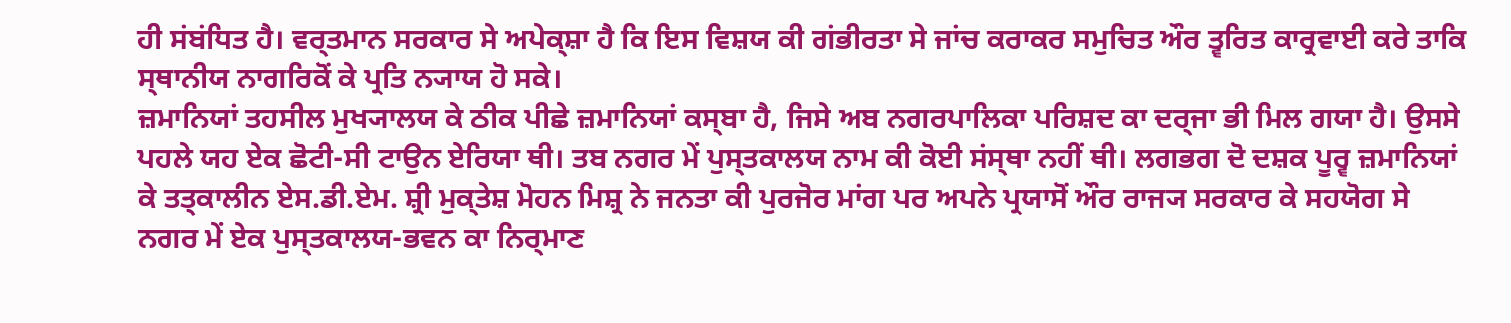ਹੀ ਸਂਬਂਧਿਤ ਹੈ। ਵਰ੍ਤਮਾਨ ਸਰਕਾਰ ਸੇ ਅਪੇਕ੍ਸ਼ਾ ਹੈ ਕਿ ਇਸ ਵਿਸ਼ਯ ਕੀ ਗਂਭੀਰਤਾ ਸੇ ਜਾਂਚ ਕਰਾਕਰ ਸਮੁਚਿਤ ਔਰ ਤ੍ਵਰਿਤ ਕਾਰ੍ਰਵਾਈ ਕਰੇ ਤਾਕਿ ਸ੍ਥਾਨੀਯ ਨਾਗਰਿਕੋਂ ਕੇ ਪ੍ਰਤਿ ਨ੍ਯਾਯ ਹੋ ਸਕੇ।
ਜ਼ਮਾਨਿਯਾਂ ਤਹਸੀਲ ਮੁਖ੍ਯਾਲਯ ਕੇ ਠੀਕ ਪੀਛੇ ਜ਼ਮਾਨਿਯਾਂ ਕਸ੍ਬਾ ਹੈ, ਜਿਸੇ ਅਬ ਨਗਰਪਾਲਿਕਾ ਪਰਿਸ਼ਦ ਕਾ ਦਰ੍ਜਾ ਭੀ ਮਿਲ ਗਯਾ ਹੈ। ਉਸਸੇ ਪਹਲੇ ਯਹ ਏਕ ਛੋਟੀ-ਸੀ ਟਾਉਨ ਏਰਿਯਾ ਥੀ। ਤਬ ਨਗਰ ਮੇਂ ਪੁਸ੍ਤਕਾਲਯ ਨਾਮ ਕੀ ਕੋਈ ਸਂਸ੍ਥਾ ਨਹੀਂ ਥੀ। ਲਗਭਗ ਦੋ ਦਸ਼ਕ ਪੂਰ੍ਵ ਜ਼ਮਾਨਿਯਾਂ ਕੇ ਤਤ੍ਕਾਲੀਨ ਏਸ.ਡੀ.ਏਮ. ਸ਼੍ਰੀ ਮੁਕ੍ਤੇਸ਼ ਮੋਹਨ ਮਿਸ਼੍ਰ ਨੇ ਜਨਤਾ ਕੀ ਪੁਰਜੋਰ ਮਾਂਗ ਪਰ ਅਪਨੇ ਪ੍ਰਯਾਸੋਂ ਔਰ ਰਾਜ੍ਯ ਸਰਕਾਰ ਕੇ ਸਹਯੋਗ ਸੇ ਨਗਰ ਮੇਂ ਏਕ ਪੁਸ੍ਤਕਾਲਯ-ਭਵਨ ਕਾ ਨਿਰ੍ਮਾਣ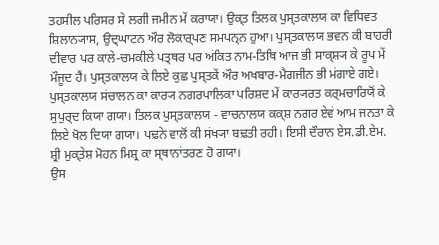ਤਹਸੀਲ ਪਰਿਸਰ ਸੇ ਲਗੀ ਜਮੀਨ ਮੇਂ ਕਰਾਯਾ। ਉਕ੍ਤ ਤਿਲਕ ਪੁਸ੍ਤਕਾਲਯ ਕਾ ਵਿਧਿਵਤ ਸ਼ਿਲਾਨ੍ਯਾਸ, ਉਦ੍ਘਾਟਨ ਔਰ ਲੋਕਾਰ੍ਪਣ ਸਮਪਨ੍ਨ ਹੁਆ। ਪੁਸ੍ਤਕਾਲਯ ਭਵਨ ਕੀ ਬਾਹਰੀ ਦੀਵਾਰ ਪਰ ਕਾਲੇ-ਚਮਕੀਲੇ ਪਤ੍ਥਰ ਪਰ ਅਂਕਿਤ ਨਾਮ-ਤਿਥਿ ਆਜ ਭੀ ਸਾਕ੍ਸ਼੍ਯ ਕੇ ਰੂਪ ਮੇਂ ਮੌਜੂਦ ਹੈਂ। ਪੁਸ੍ਤਕਾਲਯ ਕੇ ਲਿਏ ਕੁਛ ਪੁਸ੍ਤਕੇਂ ਔਰ ਅਖਬਾਰ-ਮੈਗਜੀਨ ਭੀ ਮਂਗਾਏ ਗਏ। ਪੁਸ੍ਤਕਾਲਯ ਸਂਚਾਲਨ ਕਾ ਕਾਰ੍ਯ ਨਗਰਪਾਲਿਕਾ ਪਰਿਸ਼ਦ ਮੇਂ ਕਾਰ੍ਯਰਤ ਕਰ੍ਮਚਾਰਿਯੋਂ ਕੇ ਸੁਪੁਰ੍ਦ ਕਿਯਾ ਗਯਾ। ਤਿਲਕ ਪੁਸ੍ਤਕਾਲਯ - ਵਾਚਨਾਲਯ ਕਕ੍ਸ਼ ਨਗਰ ਏਵਂ ਆਮ ਜਨਤਾ ਕੇ ਲਿਏ ਖੋਲ ਦਿਯਾ ਗਯਾ। ਪਢ਼ਨੇ ਵਾਲੋਂ ਕੀ ਸਂਖ੍ਯਾ ਬਢ਼ਤੀ ਰਹੀ। ਇਸੀ ਦੌਰਾਨ ਏਸ.ਡੀ.ਏਮ. ਸ਼੍ਰੀ ਮੁਕ੍ਤੇਸ਼ ਮੋਹਨ ਮਿਸ਼੍ਰ ਕਾ ਸ੍ਥਾਨਾਂਤਰਣ ਹੋ ਗਯਾ।
ਉਸ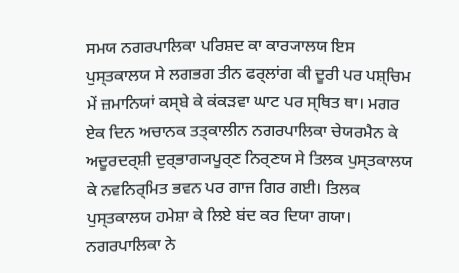ਸਮਯ ਨਗਰਪਾਲਿਕਾ ਪਰਿਸ਼ਦ ਕਾ ਕਾਰ੍ਯਾਲਯ ਇਸ ਪੁਸ੍ਤਕਾਲਯ ਸੇ ਲਗਭਗ ਤੀਨ ਫਰ੍ਲਾਂਗ ਕੀ ਦੂਰੀ ਪਰ ਪਸ਼੍ਚਿਮ ਮੇਂ ਜ਼ਮਾਨਿਯਾਂ ਕਸ੍ਬੇ ਕੇ ਕਂਕਡ਼ਵਾ ਘਾਟ ਪਰ ਸ੍ਥਿਤ ਥਾ। ਮਗਰ ਏਕ ਦਿਨ ਅਚਾਨਕ ਤਤ੍ਕਾਲੀਨ ਨਗਰਪਾਲਿਕਾ ਚੇਯਰਮੈਨ ਕੇ ਅਦੂਰਦਰ੍ਸ਼ੀ ਦੁਰ੍ਭਾਗ੍ਯਪੂਰ੍ਣ ਨਿਰ੍ਣਯ ਸੇ ਤਿਲਕ ਪੁਸ੍ਤਕਾਲਯ ਕੇ ਨਵਨਿਰ੍ਮਿਤ ਭਵਨ ਪਰ ਗਾਜ ਗਿਰ ਗਈ। ਤਿਲਕ ਪੁਸ੍ਤਕਾਲਯ ਹਮੇਸ਼ਾ ਕੇ ਲਿਏ ਬਂਦ ਕਰ ਦਿਯਾ ਗਯਾ। ਨਗਰਪਾਲਿਕਾ ਨੇ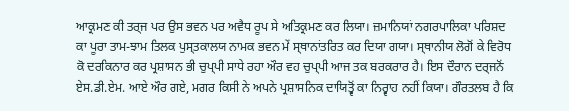ਆਕ੍ਰਮਣ ਕੀ ਤਰ੍ਜ ਪਰ ਉਸ ਭਵਨ ਪਰ ਅਵੈਧ ਰੂਪ ਸੇ ਅਤਿਕ੍ਰਮਣ ਕਰ ਲਿਯਾ। ਜ਼ਮਾਨਿਯਾਂ ਨਗਰਪਾਲਿਕਾ ਪਰਿਸ਼ਦ ਕਾ ਪੂਰਾ ਤਾਮ-ਝਾਮ ਤਿਲਕ ਪੁਸ੍ਤਕਾਲਯ ਨਾਮਕ ਭਵਨ ਮੇਂ ਸ੍ਥਾਨਾਂਤਰਿਤ ਕਰ ਦਿਯਾ ਗਯਾ। ਸ੍ਥਾਨੀਯ ਲੋਗੋਂ ਕੇ ਵਿਰੋਧ ਕੋ ਦਰਕਿਨਾਰ ਕਰ ਪ੍ਰਸ਼ਾਸਨ ਭੀ ਚੁਪ੍ਪੀ ਸਾਧੇ ਰਹਾ ਔਰ ਵਹ ਚੁਪ੍ਪੀ ਆਜ ਤਕ ਬਰਕਰਾਰ ਹੈ। ਇਸ ਦੌਰਾਨ ਦਰ੍ਜਨੋਂ ਏਸ.ਡੀ.ਏਮ. ਆਏ ਔਰ ਗਏ, ਮਗਰ ਕਿਸੀ ਨੇ ਅਪਨੇ ਪ੍ਰਸ਼ਾਸਨਿਕ ਦਾਯਿਤ੍ਵੋਂ ਕਾ ਨਿਰ੍ਵਾਹ ਨਹੀਂ ਕਿਯਾ। ਗੌਰਤਲਬ ਹੈ ਕਿ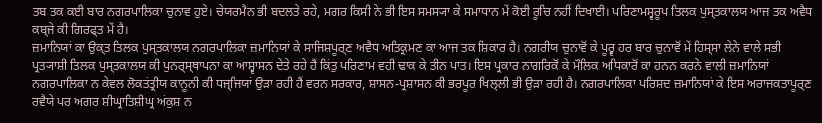ਤਬ ਤਕ ਕਈ ਬਾਰ ਨਗਰਪਾਲਿਕਾ ਚੁਨਾਵ ਹੁਏ। ਚੇਯਰਮੈਨ ਭੀ ਬਦਲਤੇ ਰਹੇ, ਮਗਰ ਕਿਸੀ ਨੇ ਭੀ ਇਸ ਸਮਸ੍ਯਾ ਕੇ ਸਮਾਧਾਨ ਮੇਂ ਕੋਈ ਰੂਚਿ ਨਹੀਂ ਦਿਖਾਈ। ਪਰਿਣਾਮਸ੍ਵਰੂਪ ਤਿਲਕ ਪੁਸ੍ਤਕਾਲਯ ਆਜ ਤਕ ਅਵੈਧ ਕਬ੍ਜੇ ਕੀ ਗਿਰਫ੍ਤ ਮੇਂ ਹੈ।
ਜ਼ਮਾਨਿਯਾਂ ਕਾ ਉਕ੍ਤ ਤਿਲਕ ਪੁਸ੍ਤਕਾਲਯ ਨਗਰਪਾਲਿਕਾ ਜ਼ਮਾਨਿਯਾਂ ਕੇ ਸਾਜਿਸ਼ਪੂਰ੍ਣ ਅਵੈਧ ਅਤਿਕ੍ਰਮਣ ਕਾ ਆਜ ਤਕ ਸ਼ਿਕਾਰ ਹੈ। ਨਗਰੀਯ ਚੁਨਾਵੋਂ ਕੇ ਪੂਰ੍ਵ ਹਰ ਬਾਰ ਚੁਨਾਵੋਂ ਮੇਂ ਹਿਸ੍ਸਾ ਲੇਨੇ ਵਾਲੇ ਸਭੀ ਪ੍ਰਤ੍ਯਾਸ਼ੀ ਤਿਲਕ ਪੁਸ੍ਤਕਾਲਯ ਕੀ ਪੁਨਰ੍ਸ੍ਥਾਪਨਾ ਕਾ ਆਸ਼੍ਵਾਸਨ ਦੇਤੇ ਰਹੇ ਹੈਂ ਕਿਂਤੁ ਪਰਿਣਾਮ ਵਹੀ ਢਾਕ ਕੇ ਤੀਨ ਪਾਤ। ਇਸ ਪ੍ਰਕਾਰ ਨਾਗਰਿਕੋਂ ਕੇ ਮੌਲਿਕ ਅਧਿਕਾਰੋਂ ਕਾ ਹਨਨ ਕਰਨੇ ਵਾਲੀ ਜ਼ਮਾਨਿਯਾਂ ਨਗਰਪਾਲਿਕਾ ਨ ਕੇਵਲ ਲੋਕਤਂਤ੍ਰੀਯ ਕਾਨੂਨੀ ਕੀ ਧਜ੍ਜਿਯਾਂ ਉਡ਼ਾ ਰਹੀ ਹੈਂ ਵਰਨ ਸਰਕਾਰ, ਸ਼ਾਸਨ-ਪ੍ਰਸ਼ਾਸਨ ਕੀ ਭਰਪੂਰ ਖਿਲ੍ਲੀ ਭੀ ਉਡ਼ਾ ਰਹੀ ਹੈ। ਨਗਰਪਾਲਿਕਾ ਪਰਿਸ਼ਦ ਜ਼ਮਾਨਿਯਾਂ ਕੇ ਇਸ ਅਰਾਜਕਤਾਪੂਰ੍ਣ ਰਵੈਯੇ ਪਰ ਅਗਰ ਸ਼ੀਘ੍ਰਾਤਿਸ਼ੀਘ੍ਰ ਅਂਕੁਸ਼ ਨ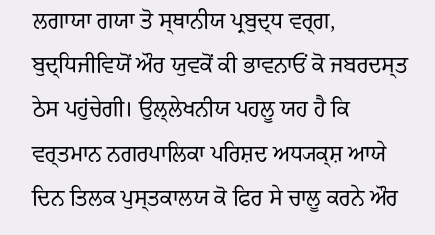ਲਗਾਯਾ ਗਯਾ ਤੋ ਸ੍ਥਾਨੀਯ ਪ੍ਰਬੁਦ੍ਧ ਵਰ੍ਗ, ਬੁਦ੍ਧਿਜੀਵਿਯੋਂ ਔਰ ਯੁਵਕੋਂ ਕੀ ਭਾਵਨਾਓਂ ਕੋ ਜਬਰਦਸ੍ਤ ਠੇਸ ਪਹੁਂਚੇਗੀ। ਉਲ੍ਲੇਖਨੀਯ ਪਹਲੂ ਯਹ ਹੈ ਕਿ ਵਰ੍ਤਮਾਨ ਨਗਰਪਾਲਿਕਾ ਪਰਿਸ਼ਦ ਅਧ੍ਯਕ੍ਸ਼ ਆਯੇ ਦਿਨ ਤਿਲਕ ਪੁਸ੍ਤਕਾਲਯ ਕੋ ਫਿਰ ਸੇ ਚਾਲੂ ਕਰਨੇ ਔਰ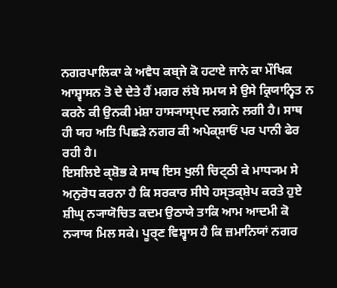ਨਗਰਪਾਲਿਕਾ ਕੇ ਅਵੈਧ ਕਬ੍ਜੇ ਕੋ ਹਟਾਏ ਜਾਨੇ ਕਾ ਮੌਖਿਕ ਆਸ਼੍ਵਾਸਨ ਤੋ ਦੇ ਦੇਤੇ ਹੈਂ ਮਗਰ ਲਂਬੇ ਸਮਯ ਸੇ ਉਸੇ ਕ੍ਰਿਯਾਨ੍ਵਿਤ ਨ ਕਰਨੇ ਕੀ ਉਨਕੀ ਮਂਸ਼ਾ ਹਾਸ੍ਯਾਸ੍ਪਦ ਲਗਨੇ ਲਗੀ ਹੈ। ਸਾਥ ਹੀ ਯਹ ਅਤਿ ਪਿਛਡ਼ੇ ਨਗਰ ਕੀ ਅਪੇਕ੍ਸ਼ਾਓਂ ਪਰ ਪਾਨੀ ਫੇਰ ਰਹੀ ਹੈ।
ਇਸਲਿਏ ਕ੍ਸ਼ੋਭ ਕੇ ਸਾਥ ਇਸ ਖੁਲੀ ਚਿਟ੍ਠੀ ਕੇ ਮਾਧ੍ਯਮ ਸੇ ਅਨੁਰੋਧ ਕਰਨਾ ਹੈ ਕਿ ਸਰਕਾਰ ਸੀਧੇ ਹਸ੍ਤਕ੍ਸ਼ੇਪ ਕਰਤੇ ਹੁਏ ਸ਼ੀਘ੍ਰ ਨ੍ਯਾਯੋਚਿਤ ਕਦਮ ਉਠਾਯੇ ਤਾਕਿ ਆਮ ਆਦਮੀ ਕੋ ਨ੍ਯਾਯ ਮਿਲ ਸਕੇ। ਪੂਰ੍ਣ ਵਿਸ਼੍ਵਾਸ ਹੈ ਕਿ ਜ਼ਮਾਨਿਯਾਂ ਨਗਰ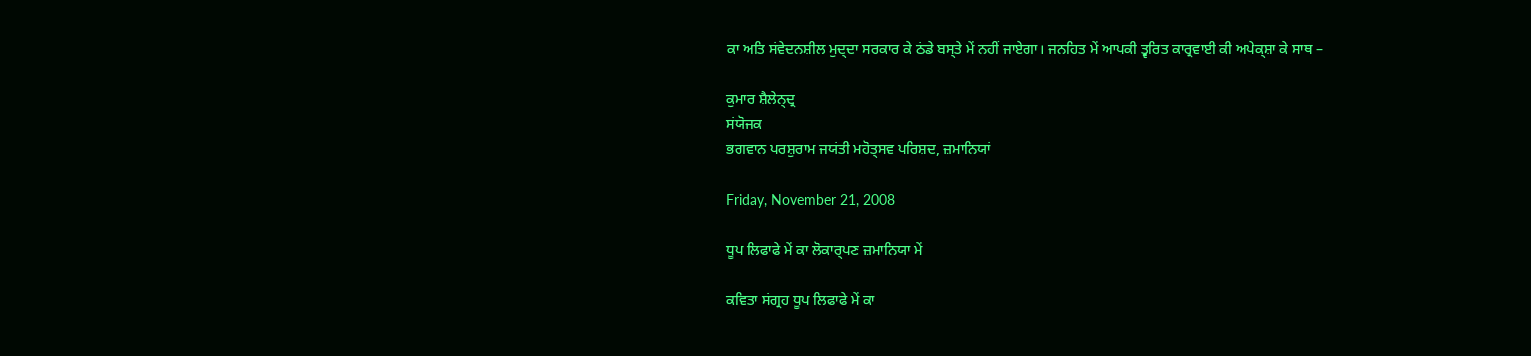ਕਾ ਅਤਿ ਸਂਵੇਦਨਸ਼ੀਲ ਮੁਦ੍ਦਾ ਸਰਕਾਰ ਕੇ ਠਂਡੇ ਬਸ੍ਤੇ ਮੇਂ ਨਹੀਂ ਜਾਏਗਾ। ਜਨਹਿਤ ਮੇਂ ਆਪਕੀ ਤ੍ਵਰਿਤ ਕਾਰ੍ਰਵਾਈ ਕੀ ਅਪੇਕ੍ਸ਼ਾ ਕੇ ਸਾਥ –

ਕੁਮਾਰ ਸ਼ੈਲੇਨ੍ਦ੍ਰ
ਸਂਯੋਜਕ
ਭਗਵਾਨ ਪਰਸ਼ੁਰਾਮ ਜਯਂਤੀ ਮਹੋਤ੍ਸਵ ਪਰਿਸ਼ਦ, ਜ਼ਮਾਨਿਯਾਂ

Friday, November 21, 2008

ਧੂਪ ਲਿਫਾਫੇ ਮੇਂ ਕਾ ਲੋਕਾਰ੍ਪਣ ਜ਼ਮਾਨਿਯਾ ਮੇਂ

ਕਵਿਤਾ ਸਂਗ੍ਰਹ ਧੂਪ ਲਿਫਾਫੇ ਮੇਂ ਕਾ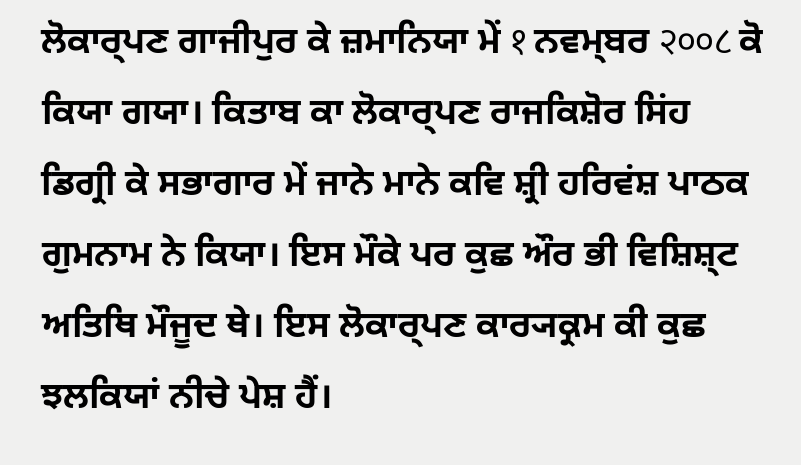ਲੋਕਾਰ੍ਪਣ ਗਾਜੀਪੁਰ ਕੇ ਜ਼ਮਾਨਿਯਾ ਮੇਂ १ ਨਵਮ੍ਬਰ २००८ ਕੋ ਕਿਯਾ ਗਯਾ। ਕਿਤਾਬ ਕਾ ਲੋਕਾਰ੍ਪਣ ਰਾਜਕਿਸ਼ੋਰ ਸਿਂਹ ਡਿਗ੍ਰੀ ਕੇ ਸਭਾਗਾਰ ਮੇਂ ਜਾਨੇ ਮਾਨੇ ਕਵਿ ਸ਼੍ਰੀ ਹਰਿਵਂਸ਼ ਪਾਠਕ ਗੁਮਨਾਮ ਨੇ ਕਿਯਾ। ਇਸ ਮੌਕੇ ਪਰ ਕੁਛ ਔਰ ਭੀ ਵਿਸ਼ਿਸ਼੍ਟ ਅਤਿਥਿ ਮੌਜੂਦ ਥੇ। ਇਸ ਲੋਕਾਰ੍ਪਣ ਕਾਰ੍ਯਕ੍ਰਮ ਕੀ ਕੁਛ ਝਲਕਿਯਾਂ ਨੀਚੇ ਪੇਸ਼ ਹੈਂ।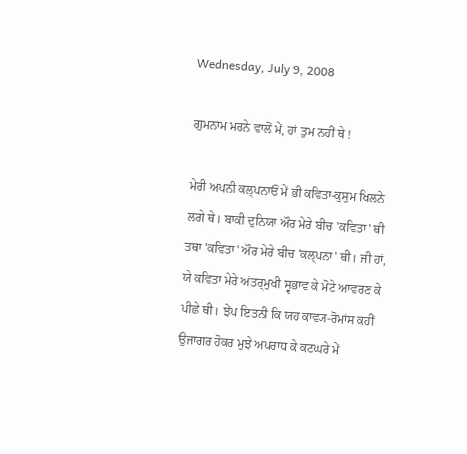Wednesday, July 9, 2008

ਗੁਮਨਾਮ ਮਰਨੇ ਵਾਲੋਂ ਮੇਂ, ਹਾਂ ਤੁਮ ਨਹੀਂ ਥੇ !

ਮੇਰੀ ਅਪਨੀ ਕਲ੍ਪਨਾਓਂ ਮੇਂ ਭੀ ਕਵਿਤਾ-ਕੁਸੁਮ ਖਿਲਨੇ ਲਗੇ ਥੇ। ਬਾਕੀ ਦੁਨਿਯਾ ਔਰ ਮੇਰੇ ਬੀਚ 'ਕਵਿਤਾ' ਥੀ ਤਥਾ 'ਕਵਿਤਾ' ਔਰ ਮੇਰੇ ਬੀਚ 'ਕਲ੍ਪਨਾ' ਥੀ। ਜੀ ਹਾਂ, ਯੇ ਕਵਿਤਾ ਮੇਰੇ ਅਂਤਰ੍ਮੁਖੀ ਸ੍ਵਭਾਵ ਕੇ ਮੋਟੇ ਆਵਰਣ ਕੇ ਪੀਛੇ ਥੀ। ਝੇਂਪ ਇਤਨੀ ਕਿ ਯਹ ਕਾਵ੍ਯ-ਰੋਮਾਂਸ ਕਹੀਂ ਉਜਾਗਰ ਹੋਕਰ ਮੁਝੇ ਅਪਰਾਧ ਕੇ ਕਟਘਰੇ ਮੇਂ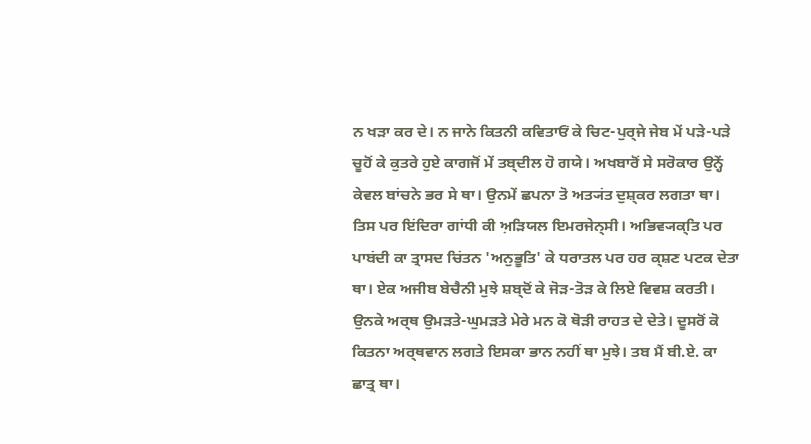ਨ ਖਡ਼ਾ ਕਰ ਦੇ। ਨ ਜਾਨੇ ਕਿਤਨੀ ਕਵਿਤਾਓਂ ਕੇ ਚਿਟ-ਪੁਰ੍ਜੇ ਜੇਬ ਮੇਂ ਪਡ਼ੇ-ਪਡ਼ੇ ਚੂਹੋਂ ਕੇ ਕੁਤਰੇ ਹੁਏ ਕਾਗਜੋਂ ਮੇਂ ਤਬ੍ਦੀਲ ਹੋ ਗਯੇ। ਅਖਬਾਰੋਂ ਸੇ ਸਰੋਕਾਰ ਉਨ੍ਹੇਂ ਕੇਵਲ ਬਾਂਚਨੇ ਭਰ ਸੇ ਥਾ। ਉਨਮੇਂ ਛਪਨਾ ਤੋ ਅਤ੍ਯਂਤ ਦੁਸ਼੍ਕਰ ਲਗਤਾ ਥਾ। ਤਿਸ ਪਰ ਇਂਦਿਰਾ ਗਾਂਧੀ ਕੀ ਅ਼ਡ਼ਿਯਲ ਇਮਰਜੇਨ੍ਸੀ। ਅਭਿਵ੍ਯਕ੍ਤਿ ਪਰ ਪਾਬਂਦੀ ਕਾ ਤ੍ਰਾਸਦ ਚਿਂਤਨ 'ਅਨੁਭੂਤਿ' ਕੇ ਧਰਾਤਲ ਪਰ ਹਰ ਕ੍ਸ਼ਣ ਪਟਕ ਦੇਤਾ ਥਾ। ਏਕ ਅਜੀਬ ਬੇਚੈਨੀ ਮੁਝੇ ਸ਼ਬ੍ਦੋਂ ਕੇ ਜੋਡ਼-ਤੋਡ਼ ਕੇ ਲਿਏ ਵਿਵਸ਼ ਕਰਤੀ। ਉਨਕੇ ਅਰ੍ਥ ਉਮਡ਼ਤੇ-ਘੁਮਡ਼ਤੇ ਮੇਰੇ ਮਨ ਕੋ ਥੋਡ਼ੀ ਰਾਹਤ ਦੇ ਦੇਤੇ। ਦੂਸਰੋਂ ਕੋ ਕਿਤਨਾ ਅਰ੍ਥਵਾਨ ਲਗਤੇ ਇਸਕਾ ਭਾਨ ਨਹੀਂ ਥਾ ਮੁਝੇ। ਤਬ ਮੈਂ ਬੀ.ਏ. ਕਾ ਛਾਤ੍ਰ ਥਾ।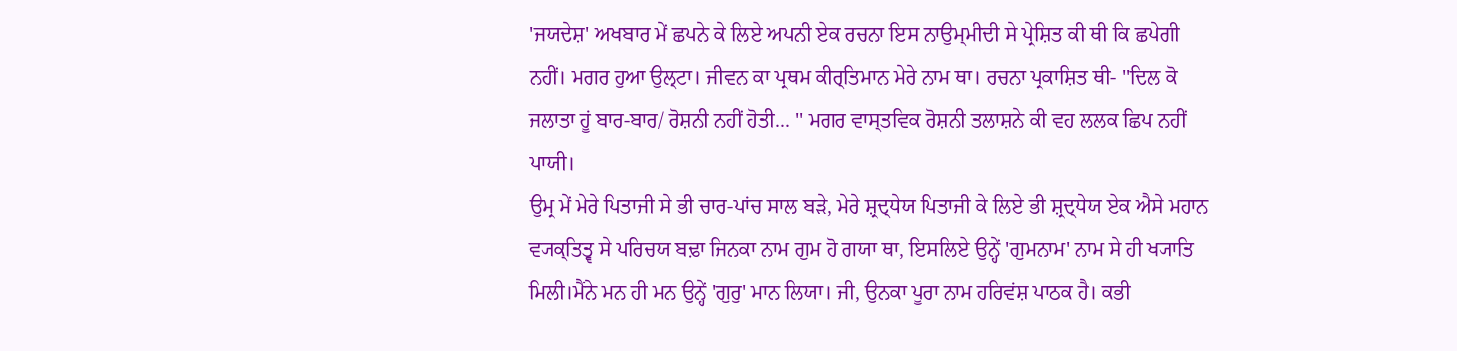'ਜਯਦੇਸ਼' ਅਖਬਾਰ ਮੇਂ ਛਪਨੇ ਕੇ ਲਿਏ ਅਪਨੀ ਏਕ ਰਚਨਾ ਇਸ ਨਾਉਮ੍ਮੀਦੀ ਸੇ ਪ੍ਰੇਸ਼ਿਤ ਕੀ ਥੀ ਕਿ ਛਪੇਗੀ ਨਹੀਂ। ਮਗਰ ਹੁਆ ਉਲ੍ਟਾ। ਜੀਵਨ ਕਾ ਪ੍ਰਥਮ ਕੀਰ੍ਤਿਮਾਨ ਮੇਰੇ ਨਾਮ ਥਾ। ਰਚਨਾ ਪ੍ਰਕਾਸ਼ਿਤ ਥੀ- ''ਦਿਲ ਕੋ ਜਲਾਤਾ ਹੂਂ ਬਾਰ-ਬਾਰ/ ਰੋਸ਼ਨੀ ਨਹੀਂ ਹੋਤੀ... '' ਮਗਰ ਵਾਸ੍ਤਵਿਕ ਰੋਸ਼ਨੀ ਤਲਾਸ਼ਨੇ ਕੀ ਵਹ ਲਲਕ ਛਿਪ ਨਹੀਂ ਪਾਯੀ।
ਉਮ੍ਰ ਮੇਂ ਮੇਰੇ ਪਿਤਾਜੀ ਸੇ ਭੀ ਚਾਰ-ਪਾਂਚ ਸਾਲ ਬਡ਼ੇ, ਮੇਰੇ ਸ਼੍ਰਦ੍ਧੇਯ ਪਿਤਾਜੀ ਕੇ ਲਿਏ ਭੀ ਸ਼੍ਰਦ੍ਧੇਯ ਏਕ ਐਸੇ ਮਹਾਨ ਵ੍ਯਕ੍ਤਿਤ੍ਵ ਸੇ ਪਰਿਚਯ ਬਢ਼ਾ ਜਿਨਕਾ ਨਾਮ ਗੁਮ ਹੋ ਗਯਾ ਥਾ, ਇਸਲਿਏ ਉਨ੍ਹੇਂ 'ਗੁਮਨਾਮ' ਨਾਮ ਸੇ ਹੀ ਖ੍ਯਾਤਿ ਮਿਲੀ।ਮੈਂਨੇ ਮਨ ਹੀ ਮਨ ਉਨ੍ਹੇਂ 'ਗੁਰੁ' ਮਾਨ ਲਿਯਾ। ਜੀ, ਉਨਕਾ ਪੂਰਾ ਨਾਮ ਹਰਿਵਂਸ਼ ਪਾਠਕ ਹੈ। ਕਭੀ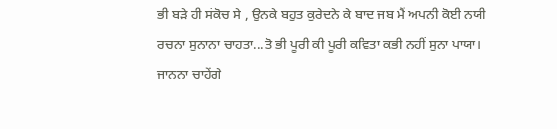ਭੀ ਬਡ਼ੇ ਹੀ ਸਂਕੋਚ ਸੇ , ਉਨਕੇ ਬਹੁਤ ਕੁਰੇਦਨੇ ਕੇ ਬਾਦ ਜਬ ਮੈਂ ਅਪਨੀ ਕੋਈ ਨਯੀ ਰਚਨਾ ਸੁਨਾਨਾ ਚਾਹਤਾ...ਤੋ ਭੀ ਪੂਰੀ ਕੀ ਪੂਰੀ ਕਵਿਤਾ ਕਭੀ ਨਹੀਂ ਸੁਨਾ ਪਾਯਾ। ਜਾਨਨਾ ਚਾਹੇਂਗੇ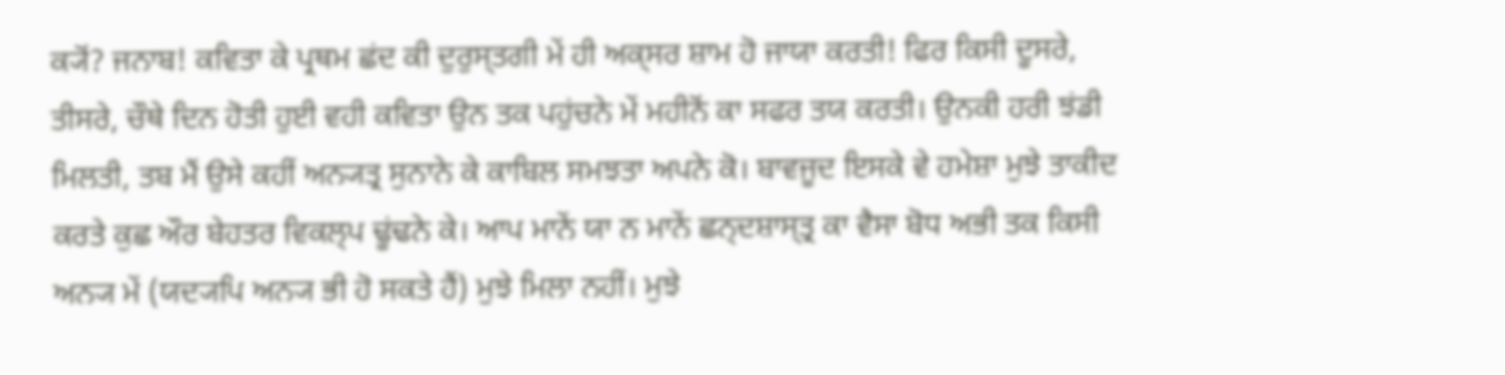ਕ੍ਯੋਂ? ਜਨਾਬ! ਕਵਿਤਾ ਕੇ ਪ੍ਰਥਮ ਛਂਦ ਕੀ ਦੁਰੁਸ੍ਤਗੀ ਮੇਂ ਹੀ ਅਕ੍ਸਰ ਸ਼ਾਮ ਹੋ ਜਾਯਾ ਕਰਤੀ! ਫਿਰ ਕਿਸੀ ਦੂਸਰੇ, ਤੀਸਰੇ, ਚੌਥੇ ਦਿਨ ਹੋਤੀ ਹੁਈ ਵਹੀ ਕਵਿਤਾ ਉਨ ਤਕ ਪਹੁਂਚਨੇ ਮੇਂ ਮਹੀਨੋਂ ਕਾ ਸਫਰ ਤਯ ਕਰਤੀ। ਉਨਕੀ ਹਰੀ ਝਂਡੀ ਮਿਲਤੀ, ਤਬ ਮੈਂ ਉਸੇ ਕਹੀਂ ਅਨ੍ਯਤ੍ਰ ਸੁਨਾਨੇ ਕੇ ਕਾਬਿਲ ਸਮਝਤਾ ਅਪਨੇ ਕੋ। ਬਾਵਜੂਦ ਇਸਕੇ ਵੇ ਹਮੇਸ਼ਾ ਮੁਝੇ ਤਾਕੀਦ ਕਰਤੇ ਕੁਛ ਔਰ ਬੇਹਤਰ ਵਿਕਲ੍ਪ ਢੂਂਢਨੇ ਕੇ। ਆਪ ਮਾਨੇਂ ਯਾ ਨ ਮਾਨੇਂ ਛਨ੍ਦਸ਼ਾਸ੍ਤ੍ਰ ਕਾ ਵੈਸਾ ਬੋਧ ਅਭੀ ਤਕ ਕਿਸੀ ਅਨ੍ਯ ਮੇਂ (ਯਦ੍ਯਪਿ ਅਨ੍ਯ ਭੀ ਹੋ ਸਕਤੇ ਹੈਂ) ਮੁਝੇ ਮਿਲਾ ਨਹੀਂ। ਮੁਝੇ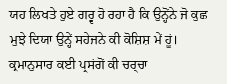ਯਹ ਲਿਖਤੇ ਹੁਏ ਗਰ੍ਵ ਹੋ ਰਹਾ ਹੈ ਕਿ ਉਨ੍ਹੋਂਨੇ ਜੋ ਕੁਛ ਮੁਝੇ ਦਿਯਾ ਉਨ੍ਹੇਂ ਸਹੇਜਨੇ ਕੀ ਕੋਸ਼ਿਸ਼ ਮੇਂ ਹੂਂ। ਕ੍ਰਮਾਨੁਸਾਰ ਕਈ ਪ੍ਰਸਂਗੋਂ ਕੀ ਚਰ੍ਚਾ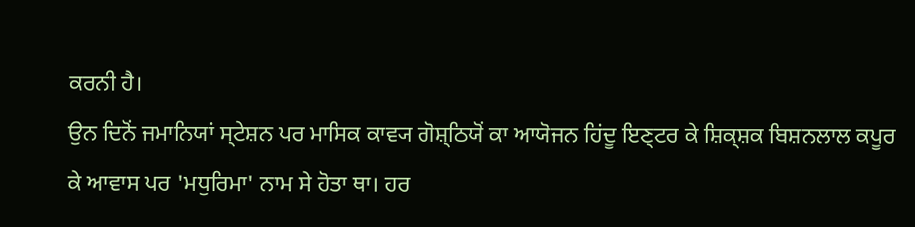ਕਰਨੀ ਹੈ।
ਉਨ ਦਿਨੋਂ ਜਮਾਨਿਯਾਂ ਸ੍ਟੇਸ਼ਨ ਪਰ ਮਾਸਿਕ ਕਾਵ੍ਯ ਗੋਸ਼੍ਠਿਯੋਂ ਕਾ ਆਯੋਜਨ ਹਿਂਦੂ ਇਣ੍ਟਰ ਕੇ ਸ਼ਿਕ੍ਸ਼ਕ ਬਿਸ਼ਨਲਾਲ ਕਪੂਰ ਕੇ ਆਵਾਸ ਪਰ 'ਮਧੁਰਿਮਾ' ਨਾਮ ਸੇ ਹੋਤਾ ਥਾ। ਹਰ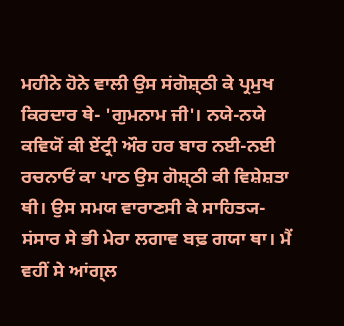ਮਹੀਨੇ ਹੋਨੇ ਵਾਲੀ ਉਸ ਸਂਗੋਸ਼੍ਠੀ ਕੇ ਪ੍ਰਮੁਖ ਕਿਰਦਾਰ ਥੇ- 'ਗੁਮਨਾਮ ਜੀ'। ਨਯੇ-ਨਯੇ ਕਵਿਯੋਂ ਕੀ ਏਂਟ੍ਰੀ ਔਰ ਹਰ ਬਾਰ ਨਈ-ਨਈ ਰਚਨਾਓਂ ਕਾ ਪਾਠ ਉਸ ਗੋਸ਼੍ਠੀ ਕੀ ਵਿਸ਼ੇਸ਼ਤਾ ਥੀ। ਉਸ ਸਮਯ ਵਾਰਾਣਸੀ ਕੇ ਸਾਹਿਤ੍ਯ-ਸਂਸਾਰ ਸੇ ਭੀ ਮੇਰਾ ਲਗਾਵ ਬਢ਼ ਗਯਾ ਥਾ। ਮੈਂ ਵਹੀਂ ਸੇ ਆਂਗ੍ਲ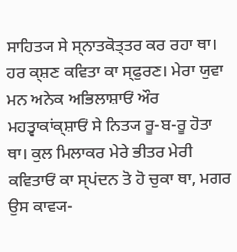ਸਾਹਿਤ੍ਯ ਸੇ ਸ੍ਨਾਤਕੋਤ੍ਤਰ ਕਰ ਰਹਾ ਥਾ। ਹਰ ਕ੍ਸ਼ਣ ਕਵਿਤਾ ਕਾ ਸ੍ਫੁਰਣ। ਮੇਰਾ ਯੁਵਾ ਮਨ ਅਨੇਕ ਅਭਿਲਾਸ਼ਾਓਂ ਔਰ ਮਹਤ੍ਵਾਕਾਂਕ੍ਸ਼ਾਓਂ ਸੇ ਨਿਤ੍ਯ ਰੂ-ਬ-ਰੂ ਹੋਤਾ ਥਾ। ਕੁਲ ਮਿਲਾਕਰ ਮੇਰੇ ਭੀਤਰ ਮੇਰੀ ਕਵਿਤਾਓਂ ਕਾ ਸ੍ਪਂਦਨ ਤੋ ਹੋ ਚੁਕਾ ਥਾ, ਮਗਰ ਉਸ ਕਾਵ੍ਯ-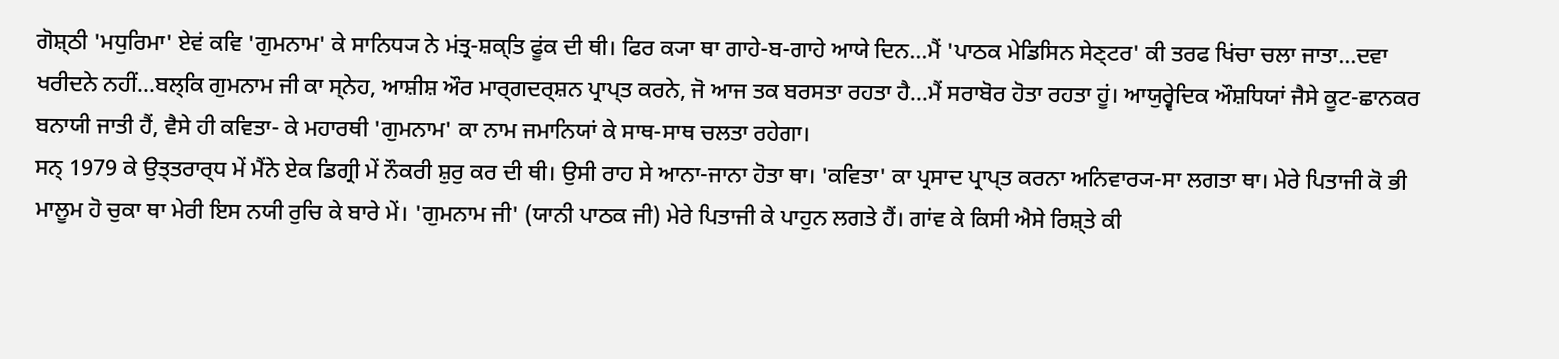ਗੋਸ਼੍ਠੀ 'ਮਧੁਰਿਮਾ' ਏਵਂ ਕਵਿ 'ਗੁਮਨਾਮ' ਕੇ ਸਾਨਿਧ੍ਯ ਨੇ ਮਂਤ੍ਰ-ਸ਼ਕ੍ਤਿ ਫੂਂਕ ਦੀ ਥੀ। ਫਿਰ ਕ੍ਯਾ ਥਾ ਗਾਹੇ-ਬ-ਗਾਹੇ ਆਯੇ ਦਿਨ...ਮੈਂ 'ਪਾਠਕ ਮੇਡਿਸਿਨ ਸੇਣ੍ਟਰ' ਕੀ ਤਰਫ ਖਿਂਚਾ ਚਲਾ ਜਾਤਾ...ਦਵਾ ਖਰੀਦਨੇ ਨਹੀਂ...ਬਲ੍ਕਿ ਗੁਮਨਾਮ ਜੀ ਕਾ ਸ੍ਨੇਹ, ਆਸ਼ੀਸ਼ ਔਰ ਮਾਰ੍ਗਦਰ੍ਸ਼ਨ ਪ੍ਰਾਪ੍ਤ ਕਰਨੇ, ਜੋ ਆਜ ਤਕ ਬਰਸਤਾ ਰਹਤਾ ਹੈ...ਮੈਂ ਸਰਾਬੋਰ ਹੋਤਾ ਰਹਤਾ ਹੂਂ। ਆਯੁਰ੍ਵੇਦਿਕ ਔਸ਼ਧਿਯਾਂ ਜੈਸੇ ਕੂਟ-ਛਾਨਕਰ ਬਨਾਯੀ ਜਾਤੀ ਹੈਂ, ਵੈਸੇ ਹੀ ਕਵਿਤਾ- ਕੇ ਮਹਾਰਥੀ 'ਗੁਮਨਾਮ' ਕਾ ਨਾਮ ਜਮਾਨਿਯਾਂ ਕੇ ਸਾਥ-ਸਾਥ ਚਲਤਾ ਰਹੇਗਾ।
ਸਨ੍ 1979 ਕੇ ਉਤ੍ਤਰਾਰ੍ਧ ਮੇਂ ਮੈਂਨੇ ਏਕ ਡਿਗ੍ਰੀ ਮੇਂ ਨੌਕਰੀ ਸ਼ੁਰੁ ਕਰ ਦੀ ਥੀ। ਉਸੀ ਰਾਹ ਸੇ ਆਨਾ-ਜਾਨਾ ਹੋਤਾ ਥਾ। 'ਕਵਿਤਾ' ਕਾ ਪ੍ਰਸਾਦ ਪ੍ਰਾਪ੍ਤ ਕਰਨਾ ਅਨਿਵਾਰ੍ਯ-ਸਾ ਲਗਤਾ ਥਾ। ਮੇਰੇ ਪਿਤਾਜੀ ਕੋ ਭੀ ਮਾਲੂਮ ਹੋ ਚੁਕਾ ਥਾ ਮੇਰੀ ਇਸ ਨਯੀ ਰੁਚਿ ਕੇ ਬਾਰੇ ਮੇਂ। 'ਗੁਮਨਾਮ ਜੀ' (ਯਾਨੀ ਪਾਠਕ ਜੀ) ਮੇਰੇ ਪਿਤਾਜੀ ਕੇ ਪਾਹੁਨ ਲਗਤੇ ਹੈਂ। ਗਾਂਵ ਕੇ ਕਿਸੀ ਐਸੇ ਰਿਸ਼੍ਤੇ ਕੀ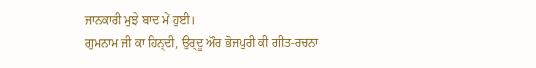ਜਾਨਕਾਰੀ ਮੁਝੇ ਬਾਦ ਮੇਂ ਹੁਈ।
ਗੁਮਨਾਮ ਜੀ ਕਾ ਹਿਨ੍ਦੀ, ਉਰ੍ਦੂ ਔਰ ਭੋਜਪੁਰੀ ਕੀ ਗੀਤ-ਰਚਨਾ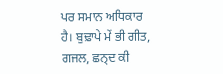ਪਰ ਸਮਾਨ ਅਧਿਕਾਰ ਹੈ। ਬੁਢ਼ਾਪੇ ਮੇਂ ਭੀ ਗੀਤ, ਗਜਲ, ਛਨ੍ਦ ਕੀ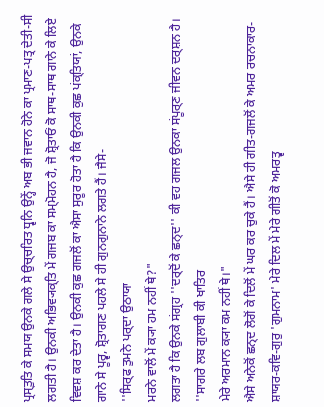ਪ੍ਰਸ੍ਤੁਤਿ ਕੇ ਸਮਯ ਉਨਕੇ ਗਲੇ ਸੇ ਉਚ੍ਚਰਿਤ ਧ੍ਵਨਿ ਉਨ੍ਹੇਂ ਅਬ ਭੀ ਜਵਾਨ ਹੋਨੇ ਕਾ ਪ੍ਰਮਾਣ-ਪਤ੍ਰ ਦੇਤੀ-ਸੀ ਲਗਤੀ ਹੈ। ਉਨਕੀ ਅਭਿਵ੍ਯਕ੍ਤਿ ਮੇਂ ਗਜਬ ਕਾ ਸਮ੍ਮੋਹਨ ਹੈ, ਜੋ ਸ਼੍ਰੋਤਾਓਂ ਕੋ ਸਾਥ-ਸਾਥ ਗਾਨੇ ਕੇ ਲਿਏ ਵਿਵਸ਼ ਕਰ ਦੇਤਾ ਹੈ। ਉਨਕੀ ਕੁਛ ਗਜਲੋਂ ਕਾ ਐਸਾ ਸੁਰੂਰ ਹੋਤਾ ਹੈ ਕਿ ਉਨਕੀ ਕੁਛ ਪਂਕ੍ਤਿਯਾਂ, ਉਨਕੇ ਗਾਨੇ ਸੇ ਪੂਰ੍ਵ, ਸ਼੍ਰੋਤਾਗਣ ਪਹਲੇ ਸੇ ਹੀ ਗੁਨਗੁਨਾਨੇ ਲਗਤੇ ਹੈਂ। ਜੈਸੇ-
''ਸਿਰ੍ਫ ਤੁਮਨੇ ਪਰ੍ਦਾ ਉਠਾਯਾ
ਮਰਨੇ ਵਾਲੋਂ ਮੇਂ ਕ੍ਯਾ ਹਮ ਨਹੀਂ ਥੇ?"
ਲਗਤਾ ਹੈ ਕਿ ਉਨਕੇ ਸਂਗ੍ਰਹ ''ਦਰ੍ਦੋਂ ਕੇ ਛਨ੍ਦ'' ਕੀ ਵਹ ਗਜਲ ਉਨਕਾ ਸਂਪੂਰ੍ਣ ਜੀਵਨ ਦਰ੍ਸ਼ਨ ਹੈ।
''ਸਾਗਰੇ ਲਬ ਗੁਲਾਬੀ ਕੀ ਖਾਤਿਰ
ਮੇਰੇ ਅਰਮਾਨ ਕ੍ਯਾ ਕਮ ਨਹੀਂ ਥੇ।"
ਐਸੇ ਅਨੇਕੋਂ ਛਨ੍ਦ ਲੋਗੋਂ ਕੇ ਦਿਲੋਂ ਮੇਂ ਘਰ ਕਰ ਚੁਕੇ ਹੈਂ। ਐਸੇ ਹੀ ਗੀਤ-ਗਜਲੋਂ ਕੇ ਅਮਰ ਰਚਨਾਕਾਰ-ਸ਼ਾਯਰ-ਕਵਿ-ਗੁਰੁ 'ਗੁਮਨਾਮ' ਮੇਰੇ ਦਿਲ ਮੇਂ ਮੇਰੇ ਗੀਤੋਂ ਕੋ ਅਮਰਤ੍ਵ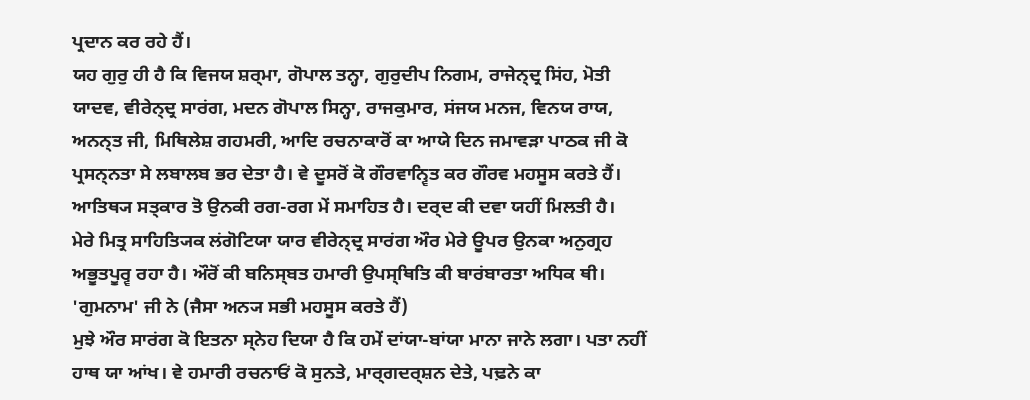ਪ੍ਰਦਾਨ ਕਰ ਰਹੇ ਹੈਂ।
ਯਹ ਗੁਰੁ ਹੀ ਹੈ ਕਿ ਵਿਜਯ ਸ਼ਰ੍ਮਾ, ਗੋਪਾਲ ਤਨ੍ਹਾ, ਗੁਰੁਦੀਪ ਨਿਗਮ, ਰਾਜੇਨ੍ਦ੍ਰ ਸਿਂਹ, ਮੋਤੀ ਯਾਦਵ, ਵੀਰੇਨ੍ਦ੍ਰ ਸਾਰਂਗ, ਮਦਨ ਗੋਪਾਲ ਸਿਨ੍ਹਾ, ਰਾਜਕੁਮਾਰ, ਸਂਜਯ ਮਨਜ, ਵਿਨਯ ਰਾਯ, ਅਨਨ੍ਤ ਜੀ, ਮਿਥਿਲੇਸ਼ ਗਹਮਰੀ, ਆਦਿ ਰਚਨਾਕਾਰੋਂ ਕਾ ਆਯੇ ਦਿਨ ਜਮਾਵਡ਼ਾ ਪਾਠਕ ਜੀ ਕੋ ਪ੍ਰਸਨ੍ਨਤਾ ਸੇ ਲਬਾਲਬ ਭਰ ਦੇਤਾ ਹੈ। ਵੇ ਦੂਸਰੋਂ ਕੋ ਗੌਰਵਾਨ੍ਵਿਤ ਕਰ ਗੌਰਵ ਮਹਸੂਸ ਕਰਤੇ ਹੈਂ। ਆਤਿਥ੍ਯ ਸਤ੍ਕਾਰ ਤੋ ਉਨਕੀ ਰਗ-ਰਗ ਮੇਂ ਸਮਾਹਿਤ ਹੈ। ਦਰ੍ਦ ਕੀ ਦਵਾ ਯਹੀਂ ਮਿਲਤੀ ਹੈ।
ਮੇਰੇ ਮਿਤ੍ਰ ਸਾਹਿਤ੍ਯਿਕ ਲਂਗੋਟਿਯਾ ਯਾਰ ਵੀਰੇਨ੍ਦ੍ਰ ਸਾਰਂਗ ਔਰ ਮੇਰੇ ਊਪਰ ਉਨਕਾ ਅਨੁਗ੍ਰਹ ਅਭੂਤਪੂਰ੍ਵ ਰਹਾ ਹੈ। ਔਰੋਂ ਕੀ ਬਨਿਸ੍ਬਤ ਹਮਾਰੀ ਉਪਸ੍ਥਿਤਿ ਕੀ ਬਾਰਂਬਾਰਤਾ ਅਧਿਕ ਥੀ। 'ਗੁਮਨਾਮ' ਜੀ ਨੇ (ਜੈਸਾ ਅਨ੍ਯ ਸਭੀ ਮਹਸੂਸ ਕਰਤੇ ਹੈਂ)
ਮੁਝੇ ਔਰ ਸਾਰਂਗ ਕੋ ਇਤਨਾ ਸ੍ਨੇਹ ਦਿਯਾ ਹੈ ਕਿ ਹਮੇਂ ਦਾਂਯਾ-ਬਾਂਯਾ ਮਾਨਾ ਜਾਨੇ ਲਗਾ। ਪਤਾ ਨਹੀਂ ਹਾਥ ਯਾ ਆਂਖ। ਵੇ ਹਮਾਰੀ ਰਚਨਾਓਂ ਕੋ ਸੁਨਤੇ, ਮਾਰ੍ਗਦਰ੍ਸ਼ਨ ਦੇਤੇ, ਪਢ਼ਨੇ ਕਾ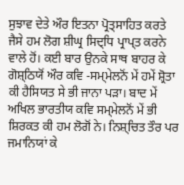ਸੁਝਾਵ ਦੇਤੇ ਔਰ ਇਤਨਾ ਪ੍ਰੋਤ੍ਸਾਹਿਤ ਕਰਤੇ ਜੈਸੇ ਹਮ ਲੋਗ ਸ਼ੀਘ੍ਰ ਸਿਦ੍ਧਿ ਪ੍ਰਾਪ੍ਤ ਕਰਨੇ ਵਾਲੇ ਹੋਂ। ਕਈ ਬਾਰ ਉਨਕੇ ਸਾਥ ਬਾਹਰ ਕੇ ਗੋਸ਼੍ਠਿਯੋਂ ਔਰ ਕਵਿ -ਸਮ੍ਮੇਲਨੋਂ ਮੇਂ ਹਮੇਂ ਸ਼੍ਰੋਤਾ ਕੀ ਹੈਸਿਯਤ ਸੇ ਭੀ ਜਾਨਾ ਪਡ਼ਾ। ਬਾਦ ਮੇਂ ਅਖਿਲ ਭਾਰਤੀਯ ਕਵਿ ਸਮ੍ਮੇਲਨੋਂ ਮੇਂ ਭੀ ਸ਼ਿਰਕਤ ਕੀ ਹਮ ਲੋਗੋਂ ਨੇ। ਨਿਸ਼੍ਚਿਤ ਤੌਰ ਪਰ ਜਮਾਨਿਯਾਂ ਕੇ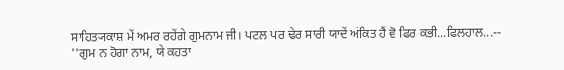ਸਾਹਿਤ੍ਯਕਾਸ਼ ਮੇਂ ਅਮਰ ਰਹੇਂਗੇ ਗੁਮਨਾਮ ਜੀ। ਪਟਲ ਪਰ ਢੇਰ ਸਾਰੀ ਯਾਦੇਂ ਅਂਕਿਤ ਹੈਂ ਵੋ ਫਿਰ ਕਭੀ...ਫਿਲਹਾਲ...--
''ਗੁਮ ਨ ਹੋਗਾ ਨਾਮ, ਯੇ ਕਹਤਾ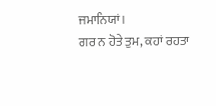ਜਮਾਨਿਯਾਂ।
ਗਰ ਨ ਹੋਤੇ ਤੁਮ, ਕਹਾਂ ਰਹਤਾ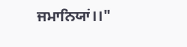ਜਮਾਨਿਯਾਂ।।"